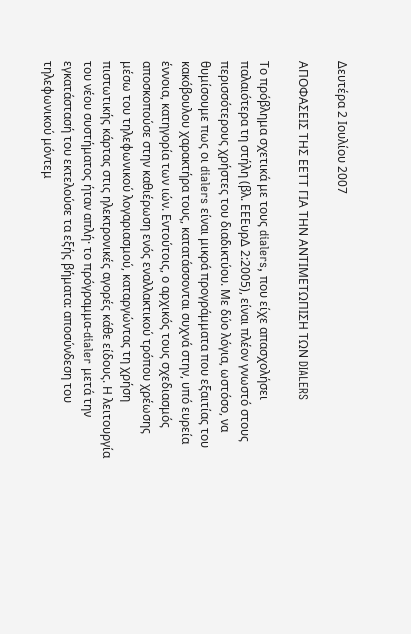Δευτέρα 2 Ιουλίου 2007

ΑΠΟΦΑΣΕΙΣ ΤHΣ ΕΕΤΤ ΓΙΑ ΤΗΝ ΑΝΤΙΜΕΤΩΠΙΣΗ ΤΩΝ DIALERS

Το πρόβλημα σχετικά με τους dialers, που είχε απασχολήσει παλαιότερα τη στήλη (βλ. ΕΕΕυρΔ 2:2005), είναι πλέον γνωστό στους περισσότερους χρήστες του διαδικτύου. Με δύο λόγια, ωστόσο, να θυμίσουμε πως οι dialers είναι μικρά προγράμματα που εξαιτίας του κακόβουλου χαρακτήρα τους, κατατάσσονται συχνά στην, υπό ευρεία έννοια, κατηγορία των ιών. Εντούτοις, ο αρχικός τους σχεδιασμός αποσκοπούσε στην καθιέρωση ενός εναλλακτικού τρόπου χρέωσης μέσω του τηλεφωνικού λογαριασμού, καταργώντας τη χρήση πιστωτικής κάρτας στις ηλεκτρονικές αγορές κάθε είδους. Η λειτουργία του νέου συστήματος ήταν απλή· το πρόγραμμα-dialer μετά την εγκατάστασή του εκτελούσε τα εξής βήματα: αποσύνδεση του τηλεφωνικού μόντεμ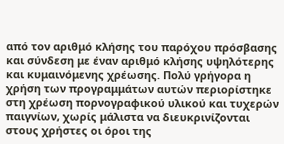από τον αριθμό κλήσης του παρόχου πρόσβασης και σύνδεση με έναν αριθμό κλήσης υψηλότερης και κυμαινόμενης χρέωσης. Πολύ γρήγορα η χρήση των προγραμμάτων αυτών περιορίστηκε στη χρέωση πορνογραφικού υλικού και τυχερών παιγνίων, χωρίς μάλιστα να διευκρινίζονται στους χρήστες οι όροι της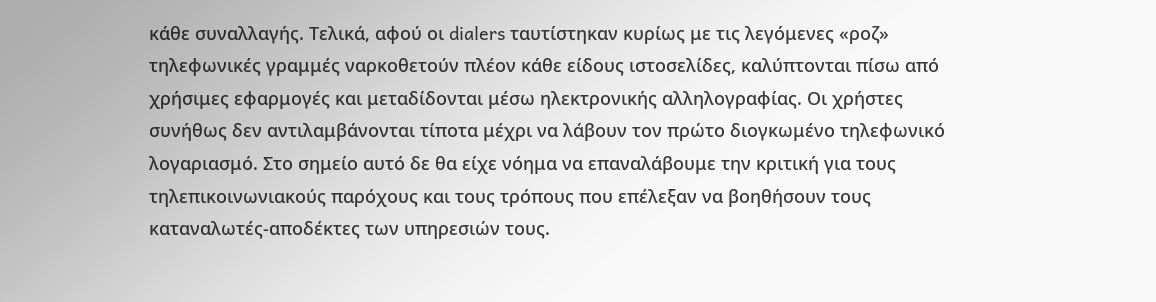κάθε συναλλαγής. Τελικά, αφού οι dialers ταυτίστηκαν κυρίως με τις λεγόμενες «ροζ» τηλεφωνικές γραμμές ναρκοθετούν πλέον κάθε είδους ιστοσελίδες, καλύπτονται πίσω από χρήσιμες εφαρμογές και μεταδίδονται μέσω ηλεκτρονικής αλληλογραφίας. Οι χρήστες συνήθως δεν αντιλαμβάνονται τίποτα μέχρι να λάβουν τον πρώτο διογκωμένο τηλεφωνικό λογαριασμό. Στο σημείο αυτό δε θα είχε νόημα να επαναλάβουμε την κριτική για τους τηλεπικοινωνιακούς παρόχους και τους τρόπους που επέλεξαν να βοηθήσουν τους καταναλωτές-αποδέκτες των υπηρεσιών τους.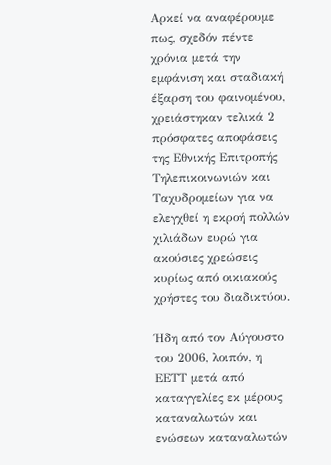Αρκεί να αναφέρουμε πως, σχεδόν πέντε χρόνια μετά την εμφάνιση και σταδιακή έξαρση του φαινομένου, χρειάστηκαν τελικά 2 πρόσφατες αποφάσεις της Εθνικής Επιτροπής Τηλεπικοινωνιών και Ταχυδρομείων για να ελεγχθεί η εκροή πολλών χιλιάδων ευρώ για ακούσιες χρεώσεις κυρίως από οικιακούς χρήστες του διαδικτύου.

Ήδη από τον Αύγουστο του 2006, λοιπόν, η ΕΕΤΤ μετά από καταγγελίες εκ μέρους καταναλωτών και ενώσεων καταναλωτών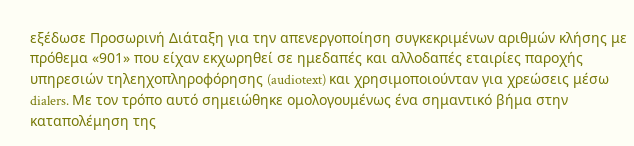εξέδωσε Προσωρινή Διάταξη για την απενεργοποίηση συγκεκριμένων αριθμών κλήσης με πρόθεμα «901» που είχαν εκχωρηθεί σε ημεδαπές και αλλοδαπές εταιρίες παροχής υπηρεσιών τηλεηχοπληροφόρησης (audiotext) και χρησιμοποιούνταν για χρεώσεις μέσω dialers. Με τον τρόπο αυτό σημειώθηκε ομολογουμένως ένα σημαντικό βήμα στην καταπολέμηση της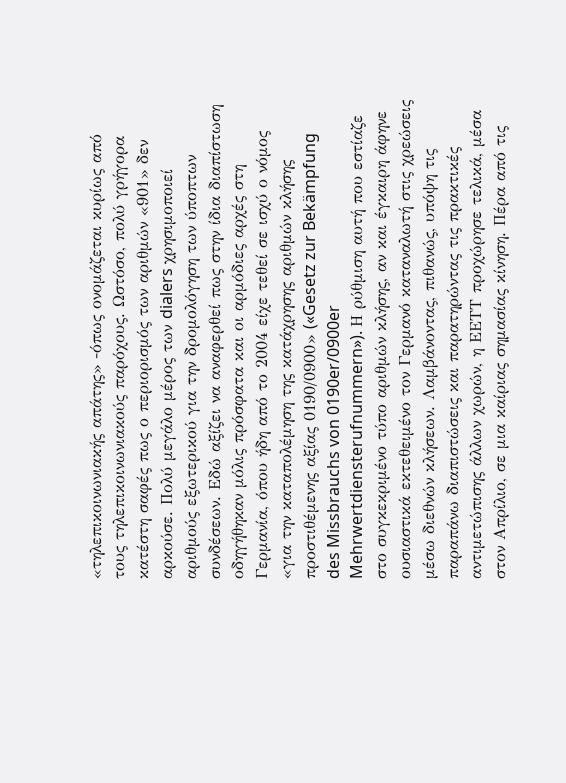«τηλεπικοινωνιακής απάτης» -όπως ονομάζεται κυρίως από τους τηλεπικοινωνιακούς παρόχους. Ωστόσο, πολύ γρήγορα κατέστη σαφές πως ο περιορισμός των αριθμών «901» δεν αρκούσε. Πολύ μεγάλο μέρος των dialers χρησιμοποιεί αριθμούς εξωτερικού για την δρομολόγηση των ύποπτων συνδέσεων. Εδώ αξίζει να αναφερθεί πως στην ίδια διαπίστωση οδηγήθηκαν μόλις πρόσφατα και οι αρμόδιες αρχές στη Γερμανία, όπου ήδη από το 2004 είχε τεθεί σε ισχύ ο νόμος «για την καταπολέμηση της κατάχρησης αριθμών κλήσης προστιθέμενης αξίας 0190/0900» («Gesetz zur Bekämpfung des Missbrauchs von 0190er/0900er Mehrwertdiensterufnummern»). Η ρύθμιση αυτή που εστίαζε στο συγκεκριμένο τύπο αριθμών κλήσης, αν και έγκαιρη άφηνε ουσιαστικά εκτεθειμένο τον Γερμανό καταναλωτή στις χρεώσεις μέσω διεθνών κλήσεων. Λαμβάνοντας, πιθανώς, υπόψη τις παραπάνω διαπιστώσεις και παρατηρώντας τις πρακτικές αντιμετώπισης άλλων χωρών, η ΕΕΤΤ προχώρησε τελικά, μέσα στον Απρίλιο, σε μια καίριας σημασίας κίνηση. Πέρα από τις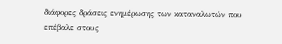διάφορες δράσεις ενημέρωσης των καταναλωτών που επέβαλε στους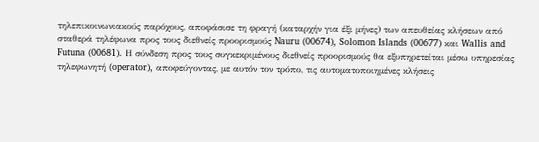τηλεπικοινωνιακούς παρόχους, αποφάσισε τη φραγή (καταρχήν για έξι μήνες) των απευθείας κλήσεων από σταθερά τηλέφωνα προς τους διεθνείς προορισμούς Nauru (00674), Solomon Islands (00677) και Wallis and Futuna (00681). Η σύνδεση προς τους συγκεκριμένους διεθνείς προορισμούς θα εξυπηρετείται μέσω υπηρεσίας τηλεφωνητή (operator), αποφεύγοντας, με αυτόν τον τρόπο, τις αυτοματοποιημένες κλήσεις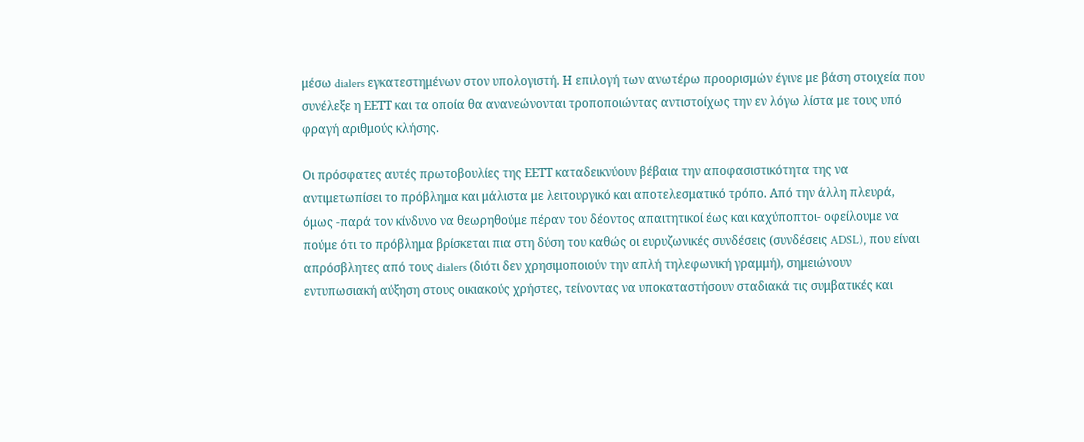μέσω dialers εγκατεστημένων στον υπολογιστή. Η επιλογή των ανωτέρω προορισμών έγινε με βάση στοιχεία που συνέλεξε η ΕΕΤΤ και τα οποία θα ανανεώνονται τροποποιώντας αντιστοίχως την εν λόγω λίστα με τους υπό φραγή αριθμούς κλήσης.

Οι πρόσφατες αυτές πρωτοβουλίες της ΕΕΤΤ καταδεικνύουν βέβαια την αποφασιστικότητα της να αντιμετωπίσει το πρόβλημα και μάλιστα με λειτουργικό και αποτελεσματικό τρόπο. Από την άλλη πλευρά, όμως -παρά τον κίνδυνο να θεωρηθούμε πέραν του δέοντος απαιτητικοί έως και καχύποπτοι- οφείλουμε να πούμε ότι το πρόβλημα βρίσκεται πια στη δύση του καθώς οι ευρυζωνικές συνδέσεις (συνδέσεις ADSL), που είναι απρόσβλητες από τους dialers (διότι δεν χρησιμοποιούν την απλή τηλεφωνική γραμμή), σημειώνουν εντυπωσιακή αύξηση στους οικιακούς χρήστες, τείνοντας να υποκαταστήσουν σταδιακά τις συμβατικές και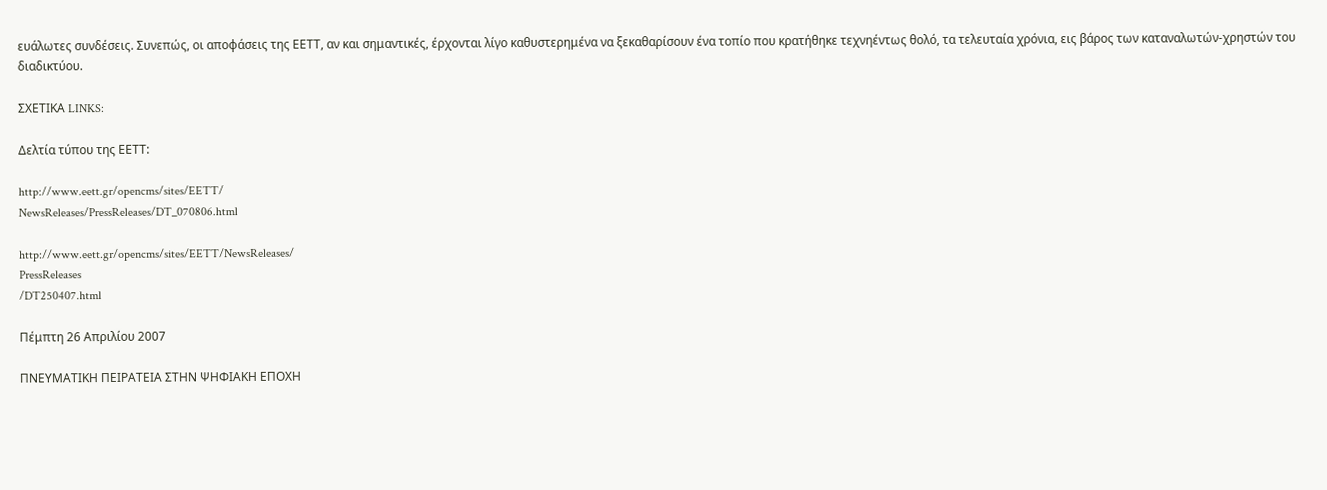ευάλωτες συνδέσεις. Συνεπώς, οι αποφάσεις της ΕΕΤΤ, αν και σημαντικές, έρχονται λίγο καθυστερημένα να ξεκαθαρίσουν ένα τοπίο που κρατήθηκε τεχνηέντως θολό, τα τελευταία χρόνια, εις βάρος των καταναλωτών-χρηστών του διαδικτύου.

ΣΧΕΤΙΚΑ LINKS:

Δελτία τύπου της ΕΕΤΤ:

http://www.eett.gr/opencms/sites/EETT/
NewsReleases/PressReleases/DT_070806.html

http://www.eett.gr/opencms/sites/EETT/NewsReleases/
PressReleases
/DT250407.html

Πέμπτη 26 Απριλίου 2007

ΠΝΕΥΜΑΤΙΚΗ ΠΕΙΡΑΤΕΙΑ ΣΤΗΝ ΨΗΦΙΑΚΗ ΕΠΟΧΗ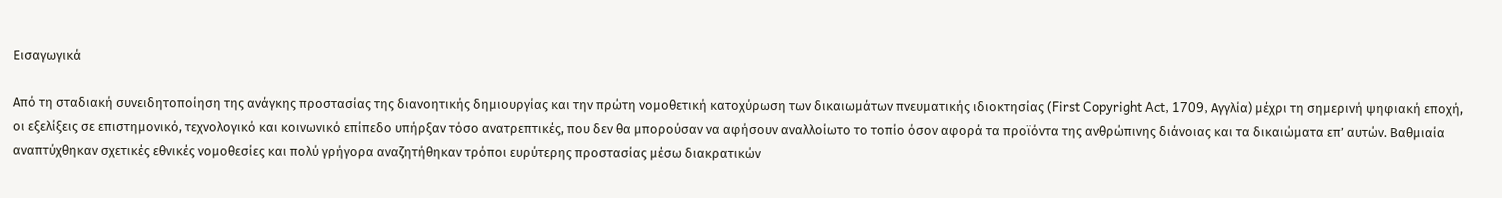Εισαγωγικά

Από τη σταδιακή συνειδητοποίηση της ανάγκης προστασίας της διανοητικής δημιουργίας και την πρώτη νομοθετική κατοχύρωση των δικαιωμάτων πνευματικής ιδιοκτησίας (First Copyright Act, 1709, Αγγλία) μέχρι τη σημερινή ψηφιακή εποχή, οι εξελίξεις σε επιστημονικό, τεχνολογικό και κοινωνικό επίπεδο υπήρξαν τόσο ανατρεπτικές, που δεν θα μπορούσαν να αφήσουν αναλλοίωτο το τοπίο όσον αφορά τα προϊόντα της ανθρώπινης διάνοιας και τα δικαιώματα επ’ αυτών. Βαθμιαία αναπτύχθηκαν σχετικές εθνικές νομοθεσίες και πολύ γρήγορα αναζητήθηκαν τρόποι ευρύτερης προστασίας μέσω διακρατικών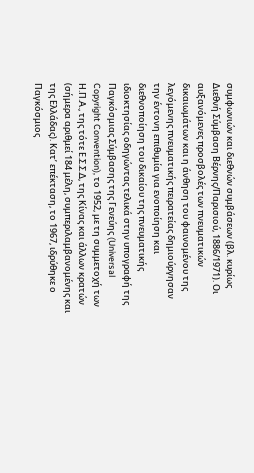συμφωνιών και διεθνών συμβάσεων (βλ. κυρίως Διεθνή Σύμβαση Βέρνης/Παρισιού, 1886/1971). Οι αυξανόμενες προσβολές των πνευματικών δικαιωμάτων και η άνθηση του φαινομένου της λεγόμενης πνευματικής πειρατείας δημιούργησαν την έντονη επιθυμία για ενοποίηση και διεθνοποίηση του δικαίου της πνευματικής ιδιοκτησίας οδηγώντας τελικά στην υπογραφή της Παγκόσμιας Σύμβασης της Γενεύης (Universal Copyright Convention), το 1952, με τη συμμετοχή των Η.Π.Α., της τότε Ε.Σ.Σ.Δ, της Κίνας και άλλων κρατών (σήμερα αριθμεί 184 μέλη, συμπεριλαμβανομένης και της Ελλάδας). Κατ’ επέκταση, το 1967, ιδρύθηκε ο Παγκόσμιος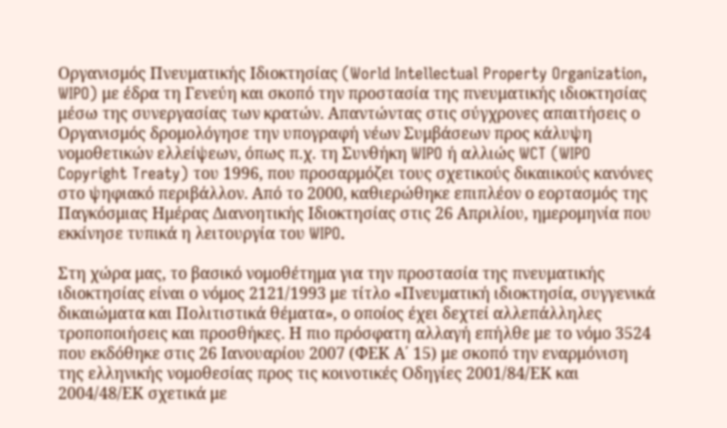Οργανισμός Πνευματικής Ιδιοκτησίας (World Intellectual Property Organization, WIPO) με έδρα τη Γενεύη και σκοπό την προστασία της πνευματικής ιδιοκτησίας μέσω της συνεργασίας των κρατών. Απαντώντας στις σύγχρονες απαιτήσεις ο Οργανισμός δρομολόγησε την υπογραφή νέων Συμβάσεων προς κάλυψη νομοθετικών ελλείψεων, όπως π.χ. τη Συνθήκη WIPO ή αλλιώς WCT (WIPO Copyright Treaty) του 1996, που προσαρμόζει τους σχετικούς δικαιικούς κανόνες στο ψηφιακό περιβάλλον. Από το 2000, καθιερώθηκε επιπλέον ο εορτασμός της Παγκόσμιας Ημέρας Διανοητικής Ιδιοκτησίας στις 26 Απριλίου, ημερομηνία που εκκίνησε τυπικά η λειτουργία του WIPO.

Στη χώρα μας, το βασικό νομοθέτημα για την προστασία της πνευματικής ιδιοκτησίας είναι ο νόμος 2121/1993 με τίτλο «Πνευματική ιδιοκτησία, συγγενικά δικαιώματα και Πολιτιστικά θέματα», ο οποίος έχει δεχτεί αλλεπάλληλες τροποποιήσεις και προσθήκες. Η πιο πρόσφατη αλλαγή επήλθε με το νόμο 3524 που εκδόθηκε στις 26 Ιανουαρίου 2007 (ΦΕΚ Α΄ 15) με σκοπό την εναρμόνιση της ελληνικής νομοθεσίας προς τις κοινοτικές Οδηγίες 2001/84/ΕΚ και 2004/48/ΕΚ σχετικά με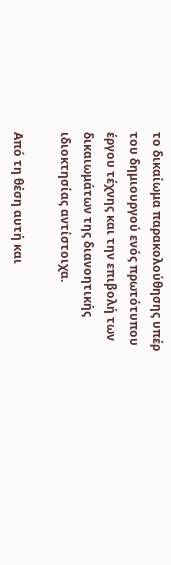το δικαίωμα παρακολούθησης υπέρ του δημιουργού ενός πρωτότυπου έργου τέχνης και την επιβολή των δικαιωμάτων της διανοητικής ιδιοκτησίας αντίστοιχα.

Από τη θέση αυτή και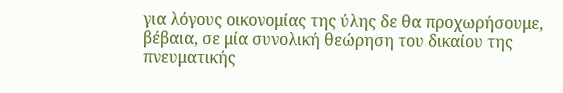για λόγους οικονομίας της ύλης δε θα προχωρήσουμε, βέβαια, σε μία συνολική θεώρηση του δικαίου της πνευματικής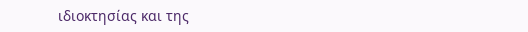ιδιοκτησίας και της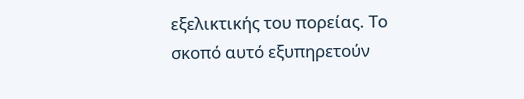εξελικτικής του πορείας. Το σκοπό αυτό εξυπηρετούν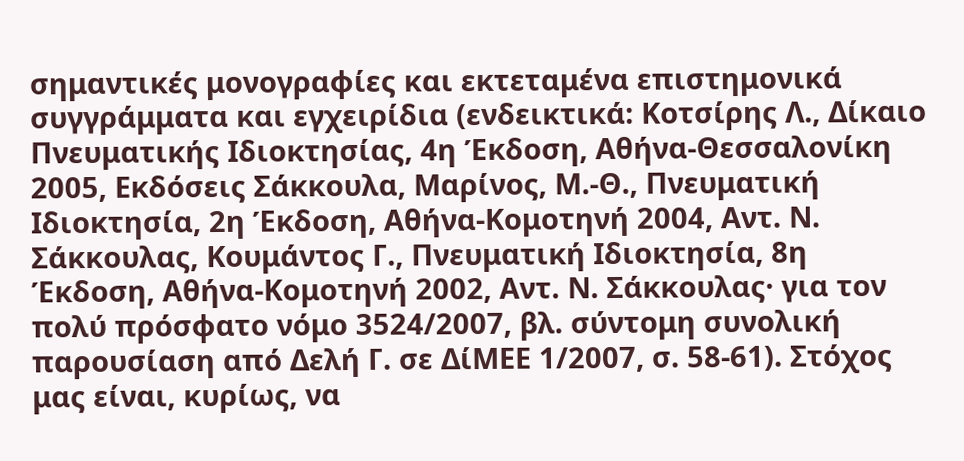σημαντικές μονογραφίες και εκτεταμένα επιστημονικά συγγράμματα και εγχειρίδια (ενδεικτικά: Κοτσίρης Λ., Δίκαιο Πνευματικής Ιδιοκτησίας, 4η Έκδοση, Αθήνα-Θεσσαλονίκη 2005, Εκδόσεις Σάκκουλα, Μαρίνος, Μ.-Θ., Πνευματική Ιδιοκτησία, 2η Έκδοση, Αθήνα-Κομοτηνή 2004, Αντ. Ν. Σάκκουλας, Κουμάντος Γ., Πνευματική Ιδιοκτησία, 8η Έκδοση, Αθήνα-Κομοτηνή 2002, Αντ. Ν. Σάκκουλας· για τον πολύ πρόσφατο νόμο 3524/2007, βλ. σύντομη συνολική παρουσίαση από Δελή Γ. σε ΔίΜΕΕ 1/2007, σ. 58-61). Στόχος μας είναι, κυρίως, να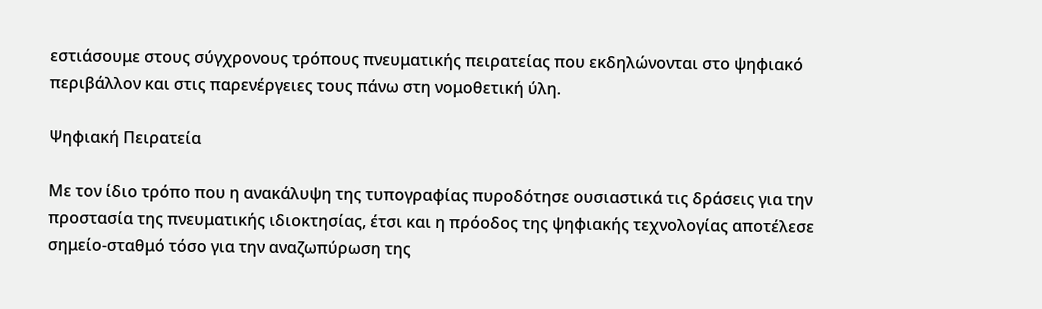εστιάσουμε στους σύγχρονους τρόπους πνευματικής πειρατείας που εκδηλώνονται στο ψηφιακό περιβάλλον και στις παρενέργειες τους πάνω στη νομοθετική ύλη.

Ψηφιακή Πειρατεία

Με τον ίδιο τρόπο που η ανακάλυψη της τυπογραφίας πυροδότησε ουσιαστικά τις δράσεις για την προστασία της πνευματικής ιδιοκτησίας, έτσι και η πρόοδος της ψηφιακής τεχνολογίας αποτέλεσε σημείο-σταθμό τόσο για την αναζωπύρωση της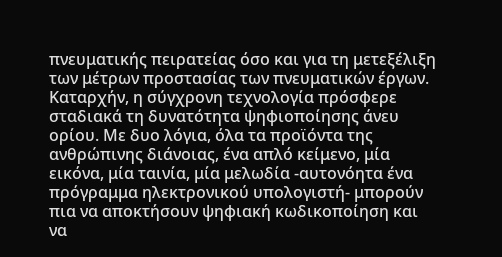πνευματικής πειρατείας όσο και για τη μετεξέλιξη των μέτρων προστασίας των πνευματικών έργων. Καταρχήν, η σύγχρονη τεχνολογία πρόσφερε σταδιακά τη δυνατότητα ψηφιοποίησης άνευ ορίου. Με δυο λόγια, όλα τα προϊόντα της ανθρώπινης διάνοιας, ένα απλό κείμενο, μία εικόνα, μία ταινία, μία μελωδία -αυτονόητα ένα πρόγραμμα ηλεκτρονικού υπολογιστή- μπορούν πια να αποκτήσουν ψηφιακή κωδικοποίηση και να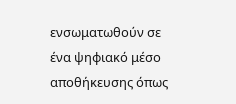ενσωματωθούν σε ένα ψηφιακό μέσο αποθήκευσης όπως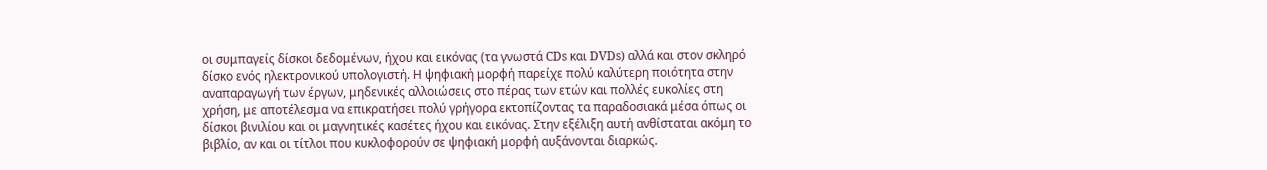οι συμπαγείς δίσκοι δεδομένων, ήχου και εικόνας (τα γνωστά CDs και DVDs) αλλά και στον σκληρό δίσκο ενός ηλεκτρονικού υπολογιστή. Η ψηφιακή μορφή παρείχε πολύ καλύτερη ποιότητα στην αναπαραγωγή των έργων, μηδενικές αλλοιώσεις στο πέρας των ετών και πολλές ευκολίες στη χρήση, με αποτέλεσμα να επικρατήσει πολύ γρήγορα εκτοπίζοντας τα παραδοσιακά μέσα όπως οι δίσκοι βινιλίου και οι μαγνητικές κασέτες ήχου και εικόνας. Στην εξέλιξη αυτή ανθίσταται ακόμη το βιβλίο, αν και οι τίτλοι που κυκλοφορούν σε ψηφιακή μορφή αυξάνονται διαρκώς.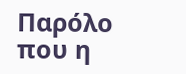Παρόλο που η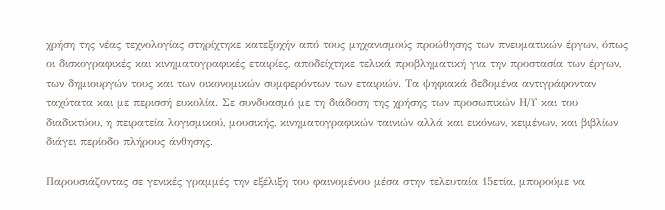χρήση της νέας τεχνολογίας στηρίχτηκε κατεξοχήν από τους μηχανισμούς προώθησης των πνευματικών έργων, όπως οι δισκογραφικές και κινηματογραφικές εταιρίες, αποδείχτηκε τελικά προβληματική για την προστασία των έργων, των δημιουργών τους και των οικονομικών συμφερόντων των εταιριών. Τα ψηφιακά δεδομένα αντιγράφονταν ταχύτατα και με περισσή ευκολία. Σε συνδυασμό με τη διάδοση της χρήσης των προσωπικών Η/Υ και του διαδικτύου, η πειρατεία λογισμικού, μουσικής, κινηματογραφικών ταινιών αλλά και εικόνων, κειμένων, και βιβλίων διάγει περίοδο πλήρους άνθησης.

Παρουσιάζοντας σε γενικές γραμμές την εξέλιξη του φαινομένου μέσα στην τελευταία 15ετία, μπορούμε να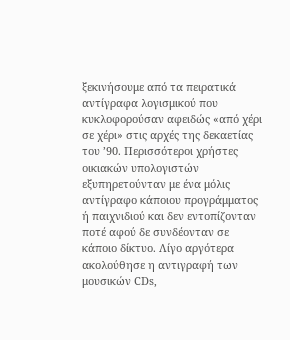ξεκινήσουμε από τα πειρατικά αντίγραφα λογισμικού που κυκλοφορούσαν αφειδώς «από χέρι σε χέρι» στις αρχές της δεκαετίας του ’90. Περισσότεροι χρήστες οικιακών υπολογιστών εξυπηρετούνταν με ένα μόλις αντίγραφο κάποιου προγράμματος ή παιχνιδιού και δεν εντοπίζονταν ποτέ αφού δε συνδέονταν σε κάποιο δίκτυο. Λίγο αργότερα ακολούθησε η αντιγραφή των μουσικών CDs,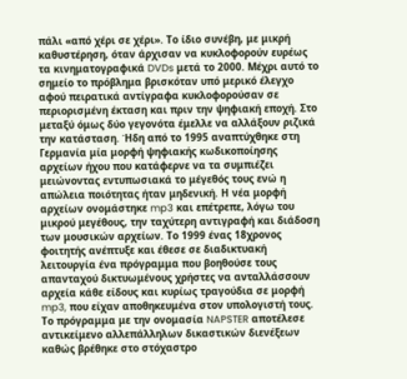πάλι «από χέρι σε χέρι». Το ίδιο συνέβη, με μικρή καθυστέρηση, όταν άρχισαν να κυκλοφορούν ευρέως τα κινηματογραφικά DVDs μετά το 2000. Μέχρι αυτό το σημείο το πρόβλημα βρισκόταν υπό μερικό έλεγχο αφού πειρατικά αντίγραφα κυκλοφορούσαν σε περιορισμένη έκταση και πριν την ψηφιακή εποχή. Στο μεταξύ όμως δύο γεγονότα έμελλε να αλλάξουν ριζικά την κατάσταση. Ήδη από το 1995 αναπτύχθηκε στη Γερμανία μία μορφή ψηφιακής κωδικοποίησης αρχείων ήχου που κατάφερνε να τα συμπιέζει μειώνοντας εντυπωσιακά το μέγεθός τους ενώ η απώλεια ποιότητας ήταν μηδενική. Η νέα μορφή αρχείων ονομάστηκε mp3 και επέτρεπε, λόγω του μικρού μεγέθους, την ταχύτερη αντιγραφή και διάδοση των μουσικών αρχείων. Το 1999 ένας 18χρονος φοιτητής ανέπτυξε και έθεσε σε διαδικτυακή λειτουργία ένα πρόγραμμα που βοηθούσε τους απανταχού δικτυωμένους χρήστες να ανταλλάσσουν αρχεία κάθε είδους και κυρίως τραγούδια σε μορφή mp3, που είχαν αποθηκευμένα στον υπολογιστή τους. Το πρόγραμμα με την ονομασία NAPSTER αποτέλεσε αντικείμενο αλλεπάλληλων δικαστικών διενέξεων καθώς βρέθηκε στο στόχαστρο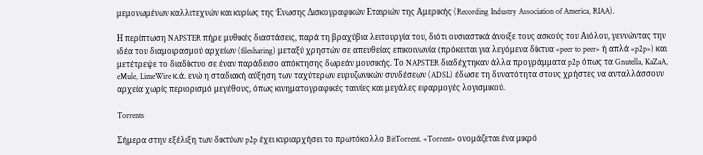μεμονωμένων καλλιτεχνών και κυρίως της Ένωσης Δισκογραφικών Εταιριών της Αμερικής (Recording Industry Association of America, RIAA).

Η περίπτωση NAPSTER πήρε μυθικές διαστάσεις, παρά τη βραχύβια λειτουργία του, διότι ουσιαστικά άνοιξε τους ασκούς του Αιόλου, γεννώντας την ιδέα του διαμοιρασμού αρχείων (filesharing) μεταξύ χρηστών σε απευθείας επικοινωνία (πρόκειται για λεγόμενα δίκτυα «peer to peer» ή απλά «p2p») και μετέτρεψε το διαδίκτυο σε έναν παράδεισο απόκτησης δωρεάν μουσικής. Το NAPSTER διαδέχτηκαν άλλα προγράμματα p2p όπως τα Gnutella, KaZaA, eMule, LimeWire κ.ά. ενώ η σταδιακή αύξηση των ταχύτερων ευρυζωνικών συνδέσεων (ADSL) έδωσε τη δυνατότητα στους χρήστες να ανταλλάσσουν αρχεία χωρίς περιορισμό μεγέθους, όπως κινηματογραφικές ταινίες και μεγάλες εφαρμογές λογισμικού.

Torrents

Σήμερα στην εξέλιξη των δικτύων p2p έχει κυριαρχήσει το πρωτόκολλο BitTorrent. «Torrent» ονομάζεται ένα μικρό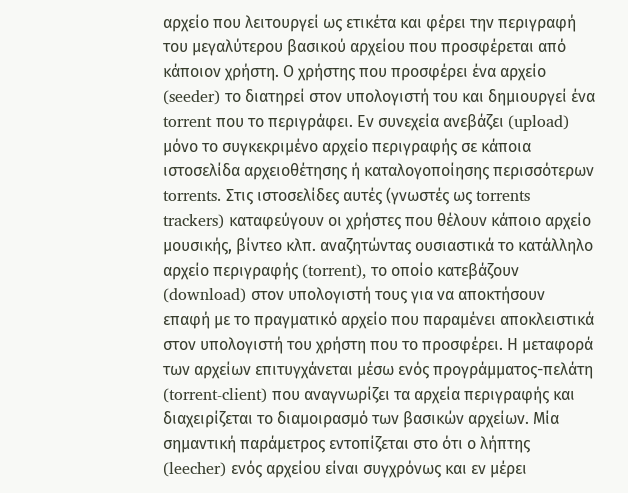αρχείο που λειτουργεί ως ετικέτα και φέρει την περιγραφή του μεγαλύτερου βασικού αρχείου που προσφέρεται από κάποιον χρήστη. Ο χρήστης που προσφέρει ένα αρχείο (seeder) το διατηρεί στον υπολογιστή του και δημιουργεί ένα torrent που το περιγράφει. Εν συνεχεία ανεβάζει (upload) μόνο το συγκεκριμένο αρχείο περιγραφής σε κάποια ιστοσελίδα αρχειοθέτησης ή καταλογοποίησης περισσότερων torrents. Στις ιστοσελίδες αυτές (γνωστές ως torrents trackers) καταφεύγουν οι χρήστες που θέλουν κάποιο αρχείο μουσικής, βίντεο κλπ. αναζητώντας ουσιαστικά το κατάλληλο αρχείο περιγραφής (torrent), το οποίο κατεβάζουν (download) στον υπολογιστή τους για να αποκτήσουν επαφή με το πραγματικό αρχείο που παραμένει αποκλειστικά στον υπολογιστή του χρήστη που το προσφέρει. Η μεταφορά των αρχείων επιτυγχάνεται μέσω ενός προγράμματος-πελάτη (torrent-client) που αναγνωρίζει τα αρχεία περιγραφής και διαχειρίζεται το διαμοιρασμό των βασικών αρχείων. Μία σημαντική παράμετρος εντοπίζεται στο ότι ο λήπτης (leecher) ενός αρχείου είναι συγχρόνως και εν μέρει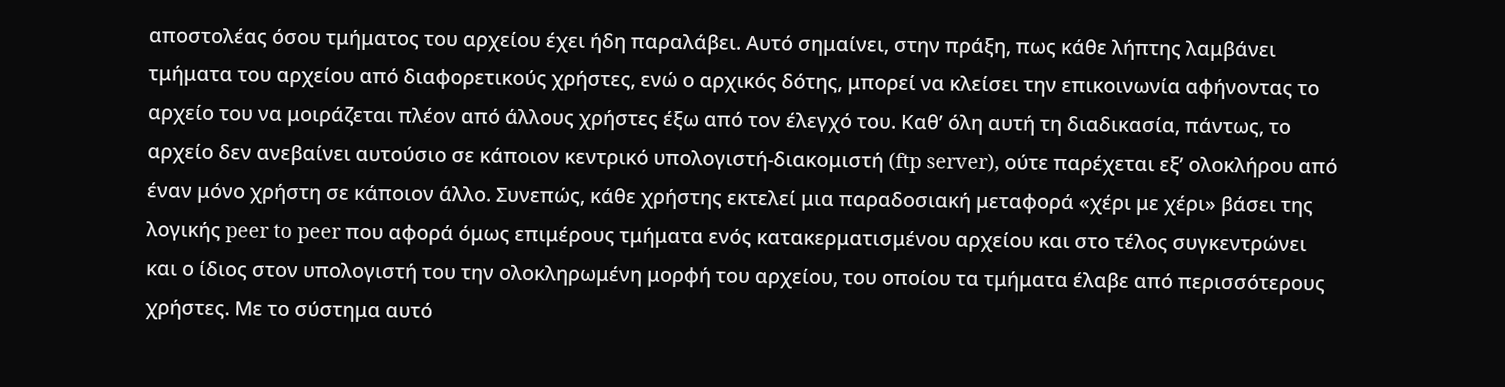αποστολέας όσου τμήματος του αρχείου έχει ήδη παραλάβει. Αυτό σημαίνει, στην πράξη, πως κάθε λήπτης λαμβάνει τμήματα του αρχείου από διαφορετικούς χρήστες, ενώ ο αρχικός δότης, μπορεί να κλείσει την επικοινωνία αφήνοντας το αρχείο του να μοιράζεται πλέον από άλλους χρήστες έξω από τον έλεγχό του. Καθ’ όλη αυτή τη διαδικασία, πάντως, το αρχείο δεν ανεβαίνει αυτούσιο σε κάποιον κεντρικό υπολογιστή-διακομιστή (ftp server), ούτε παρέχεται εξ’ ολοκλήρου από έναν μόνο χρήστη σε κάποιον άλλο. Συνεπώς, κάθε χρήστης εκτελεί μια παραδοσιακή μεταφορά «χέρι με χέρι» βάσει της λογικής peer to peer που αφορά όμως επιμέρους τμήματα ενός κατακερματισμένου αρχείου και στο τέλος συγκεντρώνει και ο ίδιος στον υπολογιστή του την ολοκληρωμένη μορφή του αρχείου, του οποίου τα τμήματα έλαβε από περισσότερους χρήστες. Με το σύστημα αυτό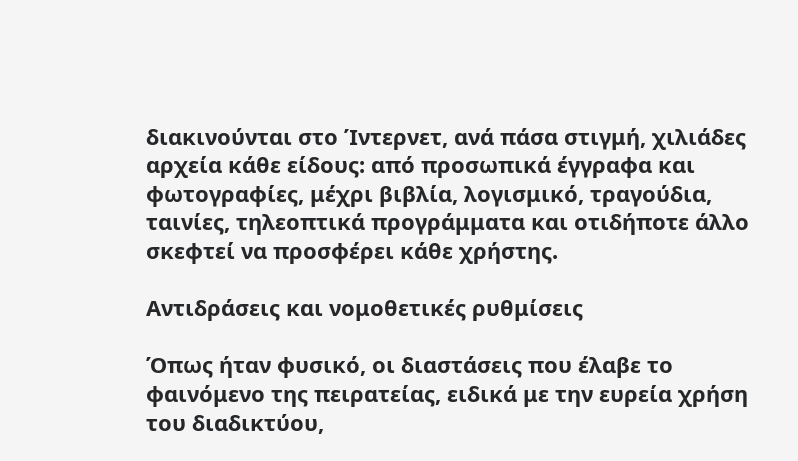διακινούνται στο Ίντερνετ, ανά πάσα στιγμή, χιλιάδες αρχεία κάθε είδους: από προσωπικά έγγραφα και φωτογραφίες, μέχρι βιβλία, λογισμικό, τραγούδια, ταινίες, τηλεοπτικά προγράμματα και οτιδήποτε άλλο σκεφτεί να προσφέρει κάθε χρήστης.

Αντιδράσεις και νομοθετικές ρυθμίσεις

Όπως ήταν φυσικό, οι διαστάσεις που έλαβε το φαινόμενο της πειρατείας, ειδικά με την ευρεία χρήση του διαδικτύου,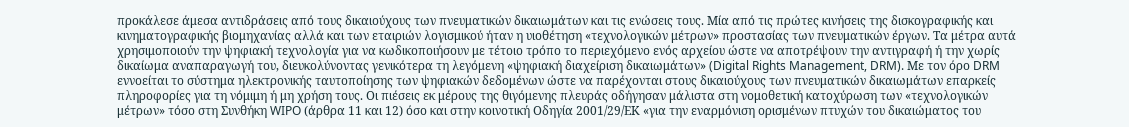προκάλεσε άμεσα αντιδράσεις από τους δικαιούχους των πνευματικών δικαιωμάτων και τις ενώσεις τους. Μία από τις πρώτες κινήσεις της δισκογραφικής και κινηματογραφικής βιομηχανίας αλλά και των εταιριών λογισμικού ήταν η υιοθέτηση «τεχνολογικών μέτρων» προστασίας των πνευματικών έργων. Τα μέτρα αυτά χρησιμοποιούν την ψηφιακή τεχνολογία για να κωδικοποιήσουν με τέτοιο τρόπο το περιεχόμενο ενός αρχείου ώστε να αποτρέψουν την αντιγραφή ή την χωρίς δικαίωμα αναπαραγωγή του, διευκολύνοντας γενικότερα τη λεγόμενη «ψηφιακή διαχείριση δικαιωμάτων» (Digital Rights Management, DRM). Με τον όρο DRM εννοείται το σύστημα ηλεκτρονικής ταυτοποίησης των ψηφιακών δεδομένων ώστε να παρέχονται στους δικαιούχους των πνευματικών δικαιωμάτων επαρκείς πληροφορίες για τη νόμιμη ή μη χρήση τους. Οι πιέσεις εκ μέρους της θιγόμενης πλευράς οδήγησαν μάλιστα στη νομοθετική κατοχύρωση των «τεχνολογικών μέτρων» τόσο στη Συνθήκη WIPO (άρθρα 11 και 12) όσο και στην κοινοτική Οδηγία 2001/29/ΕΚ «για την εναρμόνιση ορισμένων πτυχών του δικαιώματος του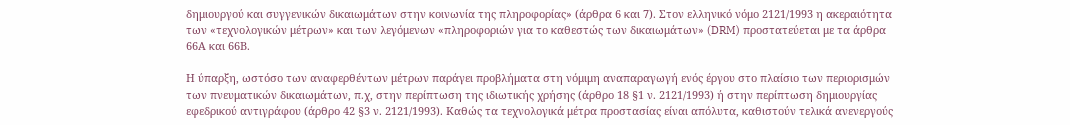δημιουργού και συγγενικών δικαιωμάτων στην κοινωνία της πληροφορίας» (άρθρα 6 και 7). Στον ελληνικό νόμο 2121/1993 η ακεραιότητα των «τεχνολογικών μέτρων» και των λεγόμενων «πληροφοριών για το καθεστώς των δικαιωμάτων» (DRM) προστατεύεται με τα άρθρα 66Α και 66Β.

Η ύπαρξη, ωστόσο των αναφερθέντων μέτρων παράγει προβλήματα στη νόμιμη αναπαραγωγή ενός έργου στο πλαίσιο των περιορισμών των πνευματικών δικαιωμάτων, π.χ, στην περίπτωση της ιδιωτικής χρήσης (άρθρο 18 §1 ν. 2121/1993) ή στην περίπτωση δημιουργίας εφεδρικού αντιγράφου (άρθρο 42 §3 ν. 2121/1993). Καθώς τα τεχνολογικά μέτρα προστασίας είναι απόλυτα, καθιστούν τελικά ανενεργούς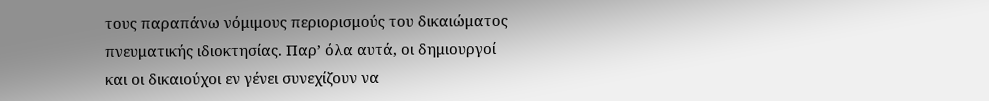τους παραπάνω νόμιμους περιορισμούς του δικαιώματος πνευματικής ιδιοκτησίας. Παρ’ όλα αυτά, οι δημιουργοί και οι δικαιούχοι εν γένει συνεχίζουν να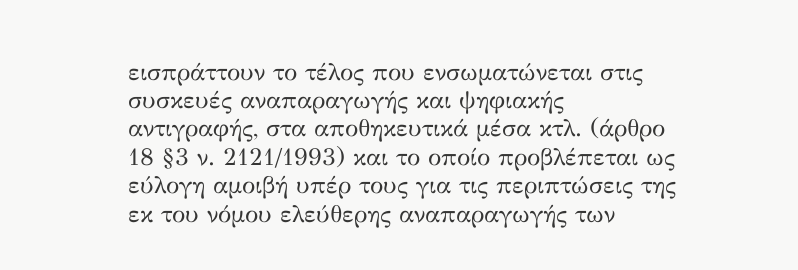εισπράττουν το τέλος που ενσωματώνεται στις συσκευές αναπαραγωγής και ψηφιακής αντιγραφής, στα αποθηκευτικά μέσα κτλ. (άρθρο 18 §3 ν. 2121/1993) και το οποίο προβλέπεται ως εύλογη αμοιβή υπέρ τους για τις περιπτώσεις της εκ του νόμου ελεύθερης αναπαραγωγής των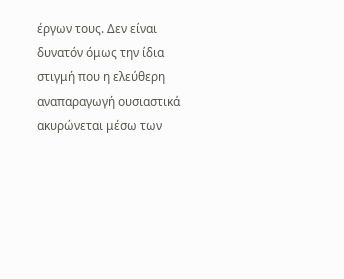έργων τους. Δεν είναι δυνατόν όμως την ίδια στιγμή που η ελεύθερη αναπαραγωγή ουσιαστικά ακυρώνεται μέσω των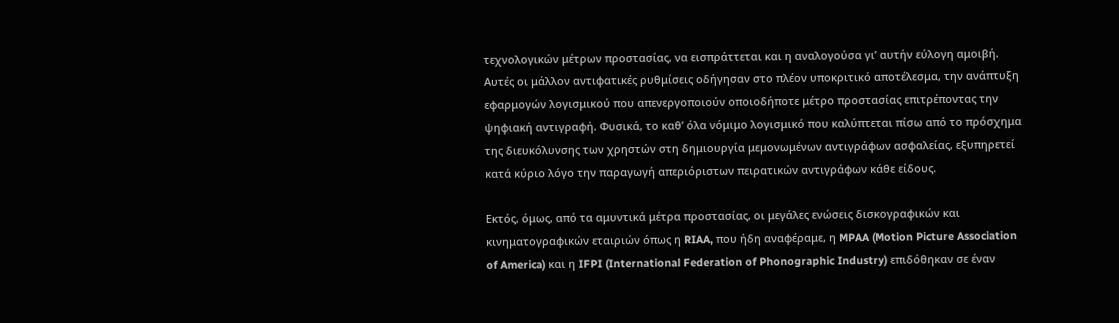τεχνολογικών μέτρων προστασίας, να εισπράττεται και η αναλογούσα γι’ αυτήν εύλογη αμοιβή. Αυτές οι μάλλον αντιφατικές ρυθμίσεις οδήγησαν στο πλέον υποκριτικό αποτέλεσμα, την ανάπτυξη εφαρμογών λογισμικού που απενεργοποιούν οποιοδήποτε μέτρο προστασίας επιτρέποντας την ψηφιακή αντιγραφή. Φυσικά, το καθ’ όλα νόμιμο λογισμικό που καλύπτεται πίσω από το πρόσχημα της διευκόλυνσης των χρηστών στη δημιουργία μεμονωμένων αντιγράφων ασφαλείας, εξυπηρετεί κατά κύριο λόγο την παραγωγή απεριόριστων πειρατικών αντιγράφων κάθε είδους.

Εκτός, όμως, από τα αμυντικά μέτρα προστασίας, οι μεγάλες ενώσεις δισκογραφικών και κινηματογραφικών εταιριών όπως η RIAA, που ήδη αναφέραμε, η MPAA (Motion Picture Association of America) και η IFPI (International Federation of Phonographic Industry) επιδόθηκαν σε έναν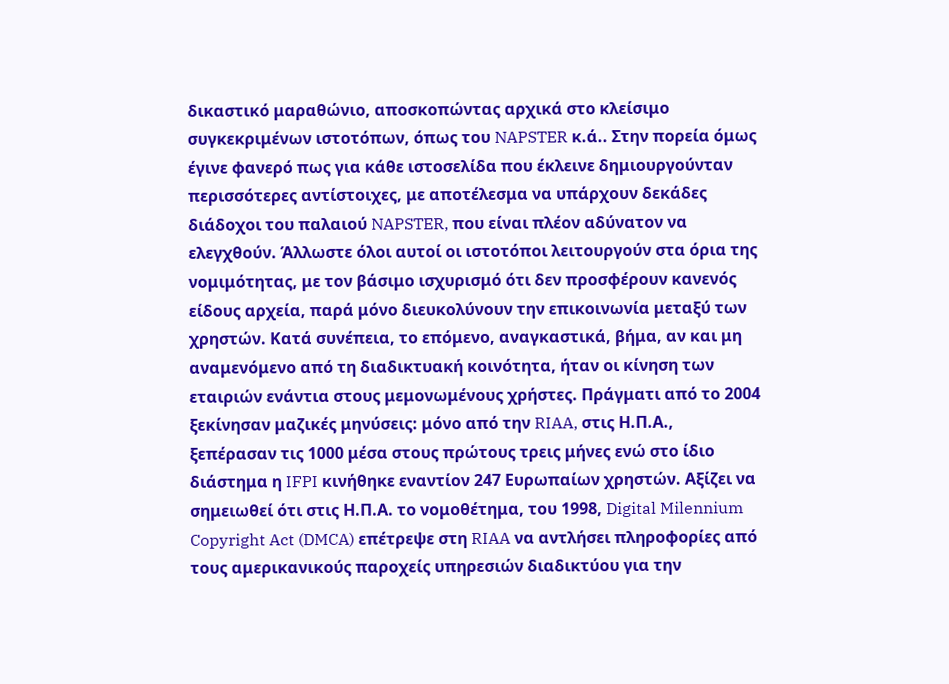δικαστικό μαραθώνιο, αποσκοπώντας αρχικά στο κλείσιμο συγκεκριμένων ιστοτόπων, όπως του NAPSTER κ.ά.. Στην πορεία όμως έγινε φανερό πως για κάθε ιστοσελίδα που έκλεινε δημιουργούνταν περισσότερες αντίστοιχες, με αποτέλεσμα να υπάρχουν δεκάδες διάδοχοι του παλαιού NAPSTER, που είναι πλέον αδύνατον να ελεγχθούν. Άλλωστε όλοι αυτοί οι ιστοτόποι λειτουργούν στα όρια της νομιμότητας, με τον βάσιμο ισχυρισμό ότι δεν προσφέρουν κανενός είδους αρχεία, παρά μόνο διευκολύνουν την επικοινωνία μεταξύ των χρηστών. Κατά συνέπεια, το επόμενο, αναγκαστικά, βήμα, αν και μη αναμενόμενο από τη διαδικτυακή κοινότητα, ήταν οι κίνηση των εταιριών ενάντια στους μεμονωμένους χρήστες. Πράγματι από το 2004 ξεκίνησαν μαζικές μηνύσεις: μόνο από την RIAA, στις Η.Π.Α., ξεπέρασαν τις 1000 μέσα στους πρώτους τρεις μήνες ενώ στο ίδιο διάστημα η IFPI κινήθηκε εναντίον 247 Ευρωπαίων χρηστών. Αξίζει να σημειωθεί ότι στις Η.Π.Α. το νομοθέτημα, του 1998, Digital Milennium Copyright Act (DMCA) επέτρεψε στη RIAA να αντλήσει πληροφορίες από τους αμερικανικούς παροχείς υπηρεσιών διαδικτύου για την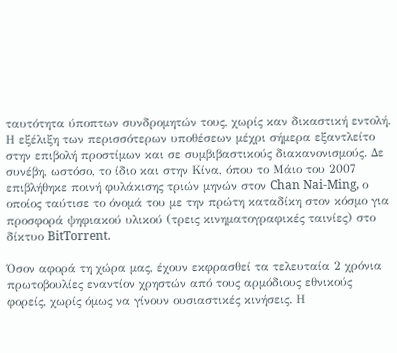ταυτότητα ύποπτων συνδρομητών τους, χωρίς καν δικαστική εντολή. Η εξέλιξη των περισσότερων υποθέσεων μέχρι σήμερα εξαντλείτο στην επιβολή προστίμων και σε συμβιβαστικούς διακανονισμούς. Δε συνέβη, ωστόσο, το ίδιο και στην Κίνα, όπου το Μάιο του 2007 επιβλήθηκε ποινή φυλάκισης τριών μηνών στον Chan Nai-Ming, ο οποίος ταύτισε το όνομά του με την πρώτη καταδίκη στον κόσμο για προσφορά ψηφιακού υλικού (τρεις κινηματογραφικές ταινίες) στο δίκτυο BitTorrent.

Όσον αφορά τη χώρα μας, έχουν εκφρασθεί τα τελευταία 2 χρόνια πρωτοβουλίες εναντίον χρηστών από τους αρμόδιους εθνικούς φορείς, χωρίς όμως να γίνουν ουσιαστικές κινήσεις. Η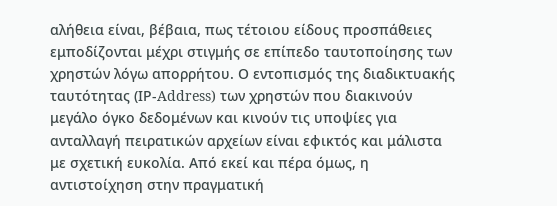αλήθεια είναι, βέβαια, πως τέτοιου είδους προσπάθειες εμποδίζονται μέχρι στιγμής σε επίπεδο ταυτοποίησης των χρηστών λόγω απορρήτου. Ο εντοπισμός της διαδικτυακής ταυτότητας (ΙΡ-Address) των χρηστών που διακινούν μεγάλο όγκο δεδομένων και κινούν τις υποψίες για ανταλλαγή πειρατικών αρχείων είναι εφικτός και μάλιστα με σχετική ευκολία. Από εκεί και πέρα όμως, η αντιστοίχηση στην πραγματική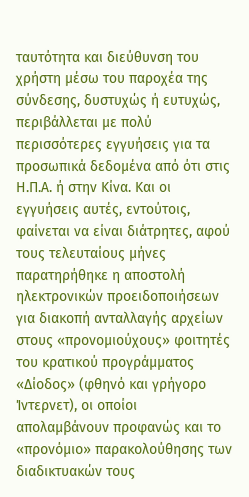ταυτότητα και διεύθυνση του χρήστη μέσω του παροχέα της σύνδεσης, δυστυχώς ή ευτυχώς, περιβάλλεται με πολύ περισσότερες εγγυήσεις για τα προσωπικά δεδομένα από ότι στις Η.Π.Α. ή στην Κίνα. Και οι εγγυήσεις αυτές, εντούτοις, φαίνεται να είναι διάτρητες, αφού τους τελευταίους μήνες παρατηρήθηκε η αποστολή ηλεκτρονικών προειδοποιήσεων για διακοπή ανταλλαγής αρχείων στους «προνομιούχους» φοιτητές του κρατικού προγράμματος «Δίοδος» (φθηνό και γρήγορο Ίντερνετ), οι οποίοι απολαμβάνουν προφανώς και το «προνόμιο» παρακολούθησης των διαδικτυακών τους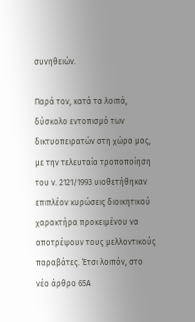συνηθειών.

Παρά τον, κατά τα λοιπά, δύσκολο εντοπισμό των δικτυοπειρατών στη χώρα μας, με την τελευταία τροποποίηση του ν. 2121/1993 υιοθετήθηκαν επιπλέον κυρώσεις διοικητικού χαρακτήρα προκειμένου να αποτρέψουν τους μελλοντικούς παραβάτες. Έτσι λοιπόν, στο νέο άρθρο 65Α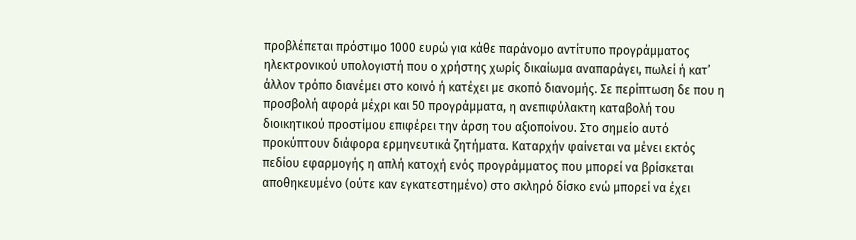προβλέπεται πρόστιμο 1000 ευρώ για κάθε παράνομο αντίτυπο προγράμματος ηλεκτρονικού υπολογιστή που ο χρήστης χωρίς δικαίωμα αναπαράγει, πωλεί ή κατ’ άλλον τρόπο διανέμει στο κοινό ή κατέχει με σκοπό διανομής. Σε περίπτωση δε που η προσβολή αφορά μέχρι και 50 προγράμματα, η ανεπιφύλακτη καταβολή του διοικητικού προστίμου επιφέρει την άρση του αξιοποίνου. Στο σημείο αυτό προκύπτουν διάφορα ερμηνευτικά ζητήματα. Καταρχήν φαίνεται να μένει εκτός πεδίου εφαρμογής η απλή κατοχή ενός προγράμματος που μπορεί να βρίσκεται αποθηκευμένο (ούτε καν εγκατεστημένο) στο σκληρό δίσκο ενώ μπορεί να έχει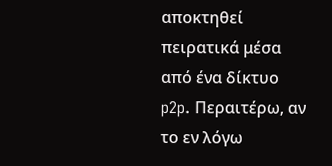αποκτηθεί πειρατικά μέσα από ένα δίκτυο p2p. Περαιτέρω, αν το εν λόγω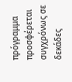πρόγραμμα προσφέρεται συγχρόνως σε δεκάδες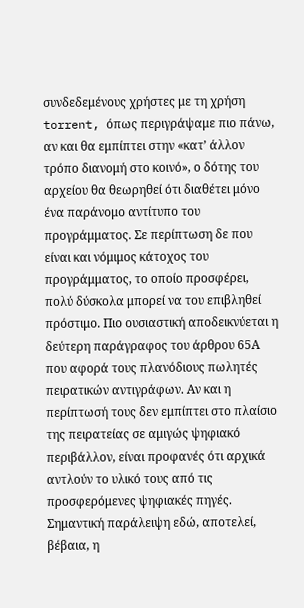συνδεδεμένους χρήστες με τη χρήση torrent, όπως περιγράψαμε πιο πάνω, αν και θα εμπίπτει στην «κατ’ άλλον τρόπο διανομή στο κοινό», ο δότης του αρχείου θα θεωρηθεί ότι διαθέτει μόνο ένα παράνομο αντίτυπο του προγράμματος. Σε περίπτωση δε που είναι και νόμιμος κάτοχος του προγράμματος, το οποίο προσφέρει, πολύ δύσκολα μπορεί να του επιβληθεί πρόστιμο. Πιο ουσιαστική αποδεικνύεται η δεύτερη παράγραφος του άρθρου 65Α που αφορά τους πλανόδιους πωλητές πειρατικών αντιγράφων. Αν και η περίπτωσή τους δεν εμπίπτει στο πλαίσιο της πειρατείας σε αμιγώς ψηφιακό περιβάλλον, είναι προφανές ότι αρχικά αντλούν το υλικό τους από τις προσφερόμενες ψηφιακές πηγές. Σημαντική παράλειψη εδώ, αποτελεί, βέβαια, η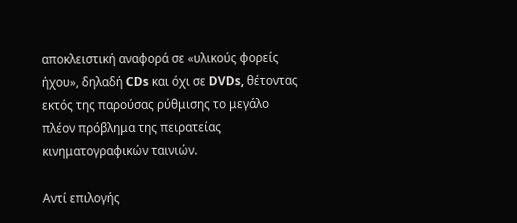αποκλειστική αναφορά σε «υλικούς φορείς ήχου», δηλαδή CDs και όχι σε DVDs, θέτοντας εκτός της παρούσας ρύθμισης το μεγάλο πλέον πρόβλημα της πειρατείας κινηματογραφικών ταινιών.

Αντί επιλογής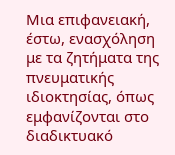Μια επιφανειακή, έστω, ενασχόληση με τα ζητήματα της πνευματικής ιδιοκτησίας, όπως εμφανίζονται στο διαδικτυακό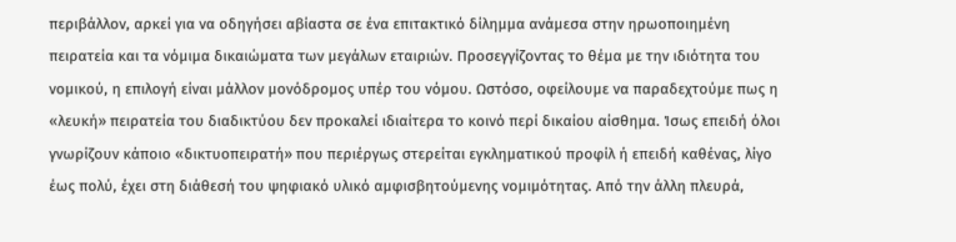περιβάλλον, αρκεί για να οδηγήσει αβίαστα σε ένα επιτακτικό δίλημμα ανάμεσα στην ηρωοποιημένη πειρατεία και τα νόμιμα δικαιώματα των μεγάλων εταιριών. Προσεγγίζοντας το θέμα με την ιδιότητα του νομικού, η επιλογή είναι μάλλον μονόδρομος υπέρ του νόμου. Ωστόσο, οφείλουμε να παραδεχτούμε πως η «λευκή» πειρατεία του διαδικτύου δεν προκαλεί ιδιαίτερα το κοινό περί δικαίου αίσθημα. Ίσως επειδή όλοι γνωρίζουν κάποιο «δικτυοπειρατή» που περιέργως στερείται εγκληματικού προφίλ ή επειδή καθένας, λίγο έως πολύ, έχει στη διάθεσή του ψηφιακό υλικό αμφισβητούμενης νομιμότητας. Από την άλλη πλευρά,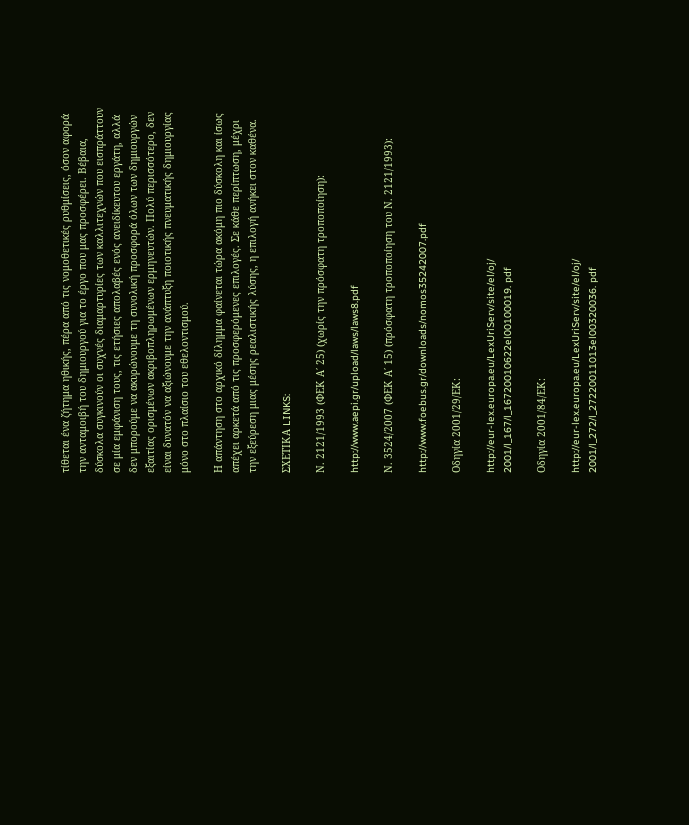τίθεται ένα ζήτημα ηθικής, πέρα από τις νομοθετικές ρυθμίσεις, όσον αφορά την ανταμοιβή του δημιουργού για το έργο που μας προσφέρει. Βέβαια, δύσκολα συγκινούν οι συχνές διαμαρτυρίες των καλλιτεχνών που εισπράττουν σε μία εμφάνιση τους, τις ετήσιες απολαβές ενός ανειδίκευτου εργάτη, αλλά δεν μπορούμε να ακυρώνουμε τη συνολική προσφορά όλων των δημιουργών εξαιτίας ορισμένων ακριβοπληρωμένων ερμηνευτών. Πολύ περισσότερο, δεν είναι δυνατόν να αξιώνουμε την ανάπτυξη ποιοτικής πνευματικής δημιουργίας μόνο στο πλαίσιο του εθελοντισμού.

Η απάντηση στο αρχικό δίλημμα φαίνεται τώρα ακόμη πιο δύσκολη και ίσως απέχει αρκετά από τις προσφερόμενες επιλογές. Σε κάθε περίπτωση, μέχρι την εξεύρεση μιας μέσης ρεαλιστικής λύσης, η επιλογή ανήκει στον καθένα.

ΣΧΕΤΙΚΑ LINKS:

Ν. 2121/1993 (ΦΕΚ Α΄ 25) (χωρίς την πρόσφατη τροποποίηση):

http://www.aepi.gr/upload/laws/laws8.pdf

Ν. 3524/2007 (ΦΕΚ Α΄ 15) (πρόσφατη τροποποίηση του Ν. 2121/1993):

http://www.foebus.gr/downloads/nomos35242007.pdf

Οδηγία 2001/29/ΕΚ:

http://eur-lex.europa.eu/LexUriServ/site/el/oj/
2001/l_167/l_16720010622el00100019. pdf

Οδηγία 2001/84/ΕΚ:

http://eur-lex.europa.eu/LexUriServ/site/el/oj/
2001/l_272/l_27220011013el00320036. pdf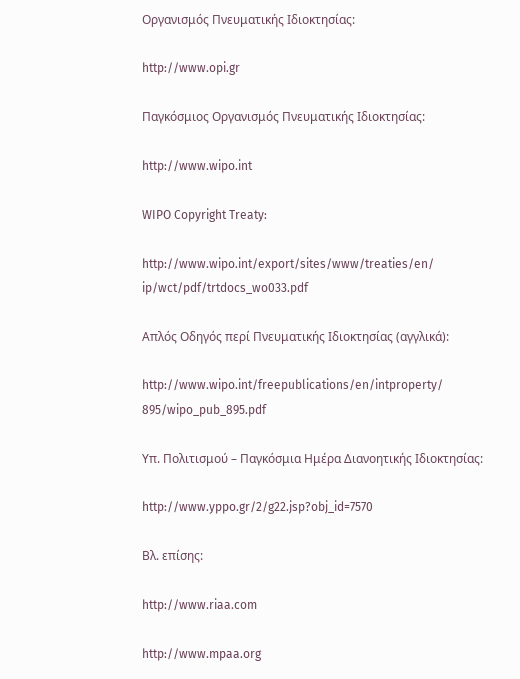Οργανισμός Πνευματικής Ιδιοκτησίας:

http://www.opi.gr

Παγκόσμιος Οργανισμός Πνευματικής Ιδιοκτησίας:

http://www.wipo.int

WIPO Copyright Treaty:

http://www.wipo.int/export/sites/www/treaties/en/
ip/wct/pdf/trtdocs_wo033.pdf

Απλός Οδηγός περί Πνευματικής Ιδιοκτησίας (αγγλικά):

http://www.wipo.int/freepublications/en/intproperty/
895/wipo_pub_895.pdf

Υπ. Πολιτισμού – Παγκόσμια Ημέρα Διανοητικής Ιδιοκτησίας:

http://www.yppo.gr/2/g22.jsp?obj_id=7570

Βλ. επίσης:

http://www.riaa.com

http://www.mpaa.org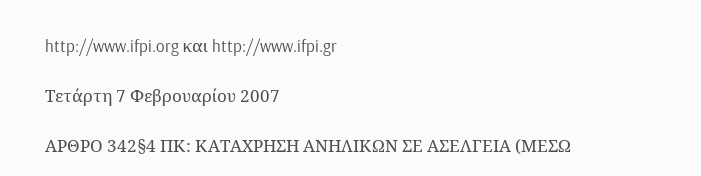http://www.ifpi.org και http://www.ifpi.gr

Τετάρτη 7 Φεβρουαρίου 2007

ΑΡΘΡΟ 342§4 ΠΚ: ΚΑΤΑΧΡΗΣΗ ΑΝΗΛΙΚΩΝ ΣΕ ΑΣΕΛΓΕΙΑ (ΜΕΣΩ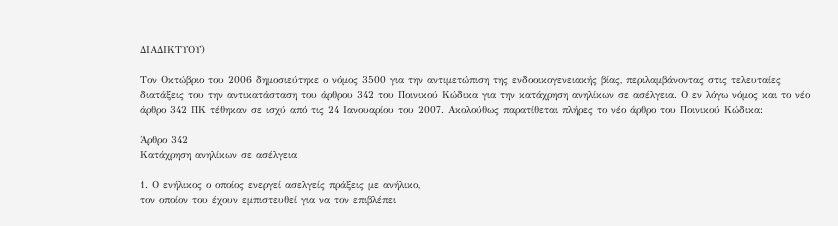ΔΙΑΔΙΚΤΥΟΥ)

Τον Οκτώβριο του 2006 δημοσιεύτηκε ο νόμος 3500 για την αντιμετώπιση της ενδοοικογενειακής βίας, περιλαμβάνοντας στις τελευταίες διατάξεις του την αντικατάσταση του άρθρου 342 του Ποινικού Κώδικα για την κατάχρηση ανηλίκων σε ασέλγεια. Ο εν λόγω νόμος και το νέο άρθρο 342 ΠΚ τέθηκαν σε ισχύ από τις 24 Ιανουαρίου του 2007. Ακολούθως παρατίθεται πλήρες το νέο άρθρο του Ποινικού Κώδικα:

Άρθρο 342
Κατάχρηση ανηλίκων σε ασέλγεια

1. Ο ενήλικος ο οποίος ενεργεί ασελγείς πράξεις με ανήλικο,
τον οποίον του έχουν εμπιστευθεί για να τον επιβλέπει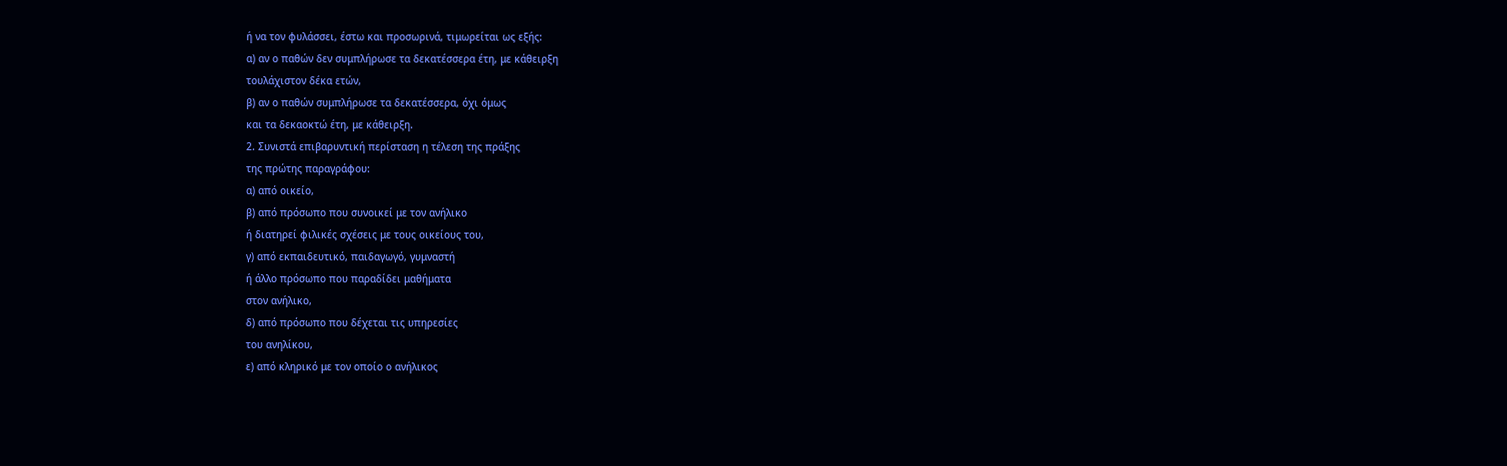ή να τον φυλάσσει, έστω και προσωρινά, τιμωρείται ως εξής:
α) αν ο παθών δεν συμπλήρωσε τα δεκατέσσερα έτη, με κάθειρξη
τουλάχιστον δέκα ετών,
β) αν ο παθών συμπλήρωσε τα δεκατέσσερα, όχι όμως
και τα δεκαοκτώ έτη, με κάθειρξη.
2. Συνιστά επιβαρυντική περίσταση η τέλεση της πράξης
της πρώτης παραγράφου:
α) από οικείο,
β) από πρόσωπο που συνοικεί με τον ανήλικο
ή διατηρεί φιλικές σχέσεις με τους οικείους του,
γ) από εκπαιδευτικό, παιδαγωγό, γυμναστή
ή άλλο πρόσωπο που παραδίδει μαθήματα
στον ανήλικο,
δ) από πρόσωπο που δέχεται τις υπηρεσίες
του ανηλίκου,
ε) από κληρικό με τον οποίο ο ανήλικος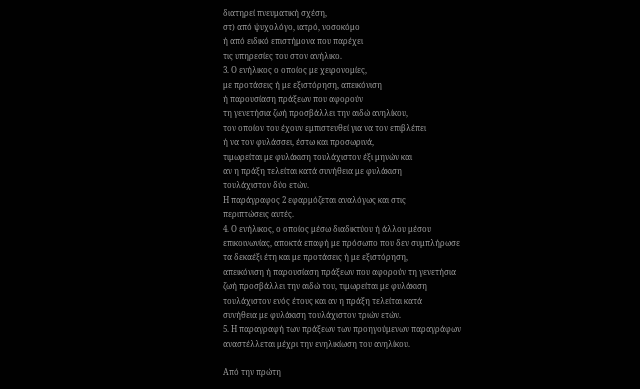διατηρεί πνευματική σχέση,
στ) από ψυχολόγο, ιατρό, νοσοκόμο
ή από ειδικό επιστήμονα που παρέχει
τις υπηρεσίες του στον ανήλικο.
3. Ο ενήλικος ο οποίος με χειρονομίες,
με προτάσεις ή με εξιστόρηση, απεικόνιση
ή παρουσίαση πράξεων που αφορούν
τη γενετήσια ζωή προσβάλλει την αιδώ ανηλίκου,
τον οποίον του έχουν εμπιστευθεί για να τον επιβλέπει
ή να τον φυλάσσει, έστω και προσωρινά,
τιμωρείται με φυλάκιση τουλάχιστον έξι μηνών και
αν η πράξη τελείται κατά συνήθεια με φυλάκιση
τουλάχιστον δύο ετών.
Η παράγραφος 2 εφαρμόζεται αναλόγως και στις
περιπτώσεις αυτές.
4. Ο ενήλικος, ο οποίος μέσω διαδικτύου ή άλλου μέσου
επικοινωνίας, αποκτά επαφή με πρόσωπο που δεν συμπλήρωσε
τα δεκαέξι έτη και με προτάσεις ή με εξιστόρηση,
απεικόνιση ή παρουσίαση πράξεων που αφορούν τη γενετήσια
ζωή προσβάλλει την αιδώ του, τιμωρείται με φυλάκιση
τουλάχιστον ενός έτους και αν η πράξη τελείται κατά
συνήθεια με φυλάκιση τουλάχιστον τριών ετών.
5. Η παραγραφή των πράξεων των προηγούμενων παραγράφων
αναστέλλεται μέχρι την ενηλικίωση του ανηλίκου.

Από την πρώτη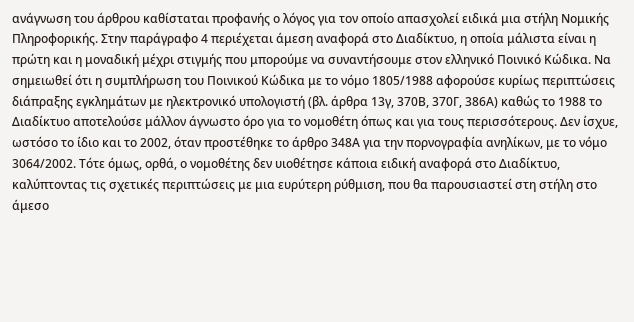ανάγνωση του άρθρου καθίσταται προφανής ο λόγος για τον οποίο απασχολεί ειδικά μια στήλη Νομικής Πληροφορικής. Στην παράγραφο 4 περιέχεται άμεση αναφορά στο Διαδίκτυο, η οποία μάλιστα είναι η πρώτη και η μοναδική μέχρι στιγμής που μπορούμε να συναντήσουμε στον ελληνικό Ποινικό Κώδικα. Να σημειωθεί ότι η συμπλήρωση του Ποινικού Κώδικα με το νόμο 1805/1988 αφορούσε κυρίως περιπτώσεις διάπραξης εγκλημάτων με ηλεκτρονικό υπολογιστή (βλ. άρθρα 13γ, 370Β, 370Γ, 386Α) καθώς το 1988 το Διαδίκτυο αποτελούσε μάλλον άγνωστο όρο για το νομοθέτη όπως και για τους περισσότερους. Δεν ίσχυε, ωστόσο το ίδιο και το 2002, όταν προστέθηκε το άρθρο 348Α για την πορνογραφία ανηλίκων, με το νόμο 3064/2002. Τότε όμως, ορθά, ο νομοθέτης δεν υιοθέτησε κάποια ειδική αναφορά στο Διαδίκτυο, καλύπτοντας τις σχετικές περιπτώσεις με μια ευρύτερη ρύθμιση, που θα παρουσιαστεί στη στήλη στο άμεσο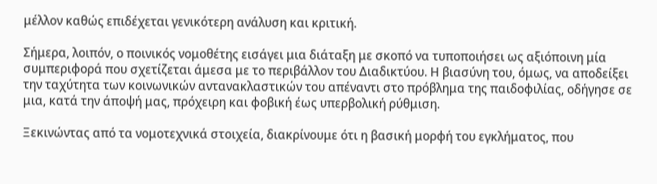μέλλον καθώς επιδέχεται γενικότερη ανάλυση και κριτική.

Σήμερα, λοιπόν, ο ποινικός νομοθέτης εισάγει μια διάταξη με σκοπό να τυποποιήσει ως αξιόποινη μία συμπεριφορά που σχετίζεται άμεσα με το περιβάλλον του Διαδικτύου. Η βιασύνη του, όμως, να αποδείξει την ταχύτητα των κοινωνικών αντανακλαστικών του απέναντι στο πρόβλημα της παιδοφιλίας, οδήγησε σε μια, κατά την άποψή μας, πρόχειρη και φοβική έως υπερβολική ρύθμιση.

Ξεκινώντας από τα νομοτεχνικά στοιχεία, διακρίνουμε ότι η βασική μορφή του εγκλήματος, που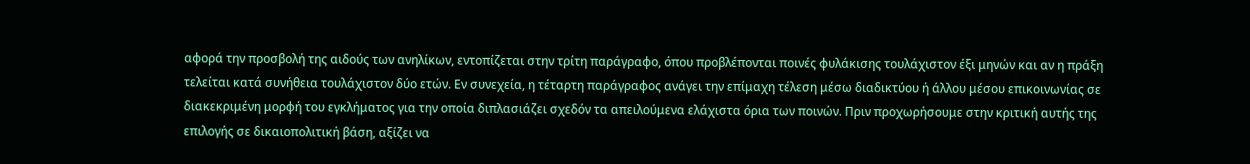αφορά την προσβολή της αιδούς των ανηλίκων, εντοπίζεται στην τρίτη παράγραφο, όπου προβλέπονται ποινές φυλάκισης τουλάχιστον έξι μηνών και αν η πράξη τελείται κατά συνήθεια τουλάχιστον δύο ετών. Εν συνεχεία, η τέταρτη παράγραφος ανάγει την επίμαχη τέλεση μέσω διαδικτύου ή άλλου μέσου επικοινωνίας σε διακεκριμένη μορφή του εγκλήματος για την οποία διπλασιάζει σχεδόν τα απειλούμενα ελάχιστα όρια των ποινών. Πριν προχωρήσουμε στην κριτική αυτής της επιλογής σε δικαιοπολιτική βάση, αξίζει να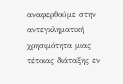αναφερθούμε στην αντεγκληματική χρησιμότητα μιας τέτοιας διάταξης εν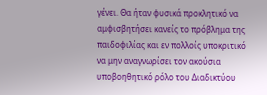γένει. Θα ήταν φυσικά προκλητικό να αμφισβητήσει κανείς το πρόβλημα της παιδοφιλίας και εν πολλοίς υποκριτικό να μην αναγνωρίσει τον ακούσια υποβοηθητικό ρόλο του Διαδικτύου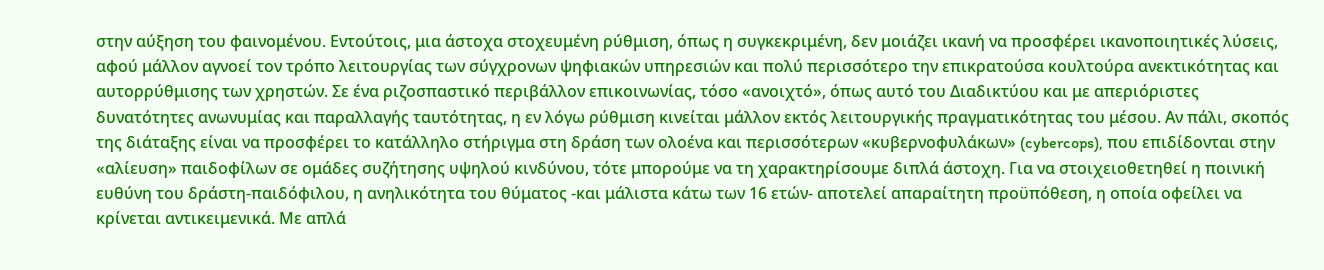στην αύξηση του φαινομένου. Εντούτοις, μια άστοχα στοχευμένη ρύθμιση, όπως η συγκεκριμένη, δεν μοιάζει ικανή να προσφέρει ικανοποιητικές λύσεις, αφού μάλλον αγνοεί τον τρόπο λειτουργίας των σύγχρονων ψηφιακών υπηρεσιών και πολύ περισσότερο την επικρατούσα κουλτούρα ανεκτικότητας και αυτορρύθμισης των χρηστών. Σε ένα ριζοσπαστικό περιβάλλον επικοινωνίας, τόσο «ανοιχτό», όπως αυτό του Διαδικτύου και με απεριόριστες δυνατότητες ανωνυμίας και παραλλαγής ταυτότητας, η εν λόγω ρύθμιση κινείται μάλλον εκτός λειτουργικής πραγματικότητας του μέσου. Αν πάλι, σκοπός της διάταξης είναι να προσφέρει το κατάλληλο στήριγμα στη δράση των ολοένα και περισσότερων «κυβερνοφυλάκων» (cybercops), που επιδίδονται στην «αλίευση» παιδοφίλων σε ομάδες συζήτησης υψηλού κινδύνου, τότε μπορούμε να τη χαρακτηρίσουμε διπλά άστοχη. Για να στοιχειοθετηθεί η ποινική ευθύνη του δράστη-παιδόφιλου, η ανηλικότητα του θύματος -και μάλιστα κάτω των 16 ετών- αποτελεί απαραίτητη προϋπόθεση, η οποία οφείλει να κρίνεται αντικειμενικά. Με απλά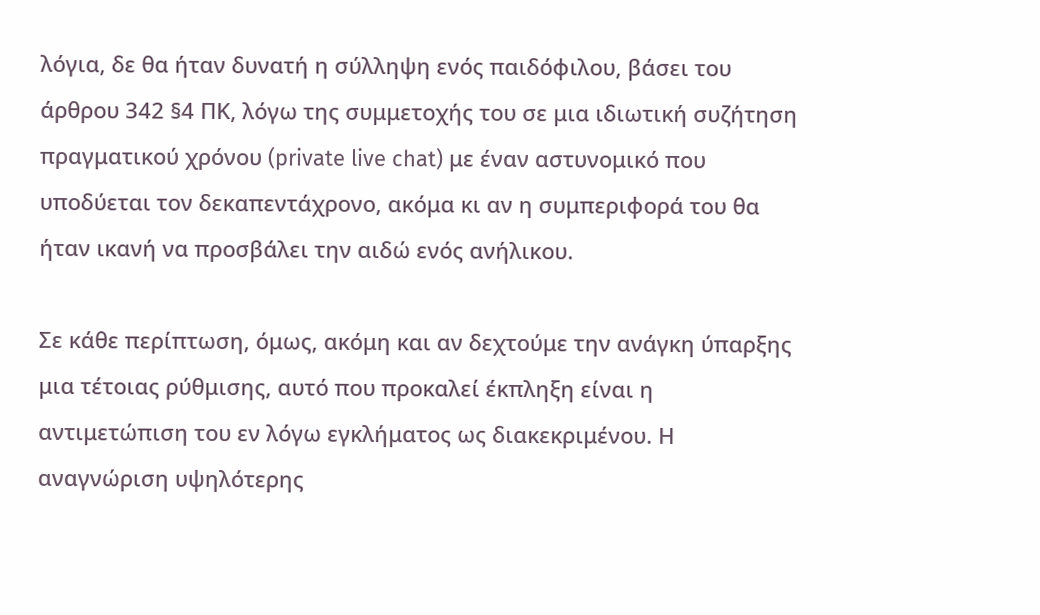λόγια, δε θα ήταν δυνατή η σύλληψη ενός παιδόφιλου, βάσει του άρθρου 342 §4 ΠΚ, λόγω της συμμετοχής του σε μια ιδιωτική συζήτηση πραγματικού χρόνου (private live chat) με έναν αστυνομικό που υποδύεται τον δεκαπεντάχρονο, ακόμα κι αν η συμπεριφορά του θα ήταν ικανή να προσβάλει την αιδώ ενός ανήλικου.

Σε κάθε περίπτωση, όμως, ακόμη και αν δεχτούμε την ανάγκη ύπαρξης μια τέτοιας ρύθμισης, αυτό που προκαλεί έκπληξη είναι η αντιμετώπιση του εν λόγω εγκλήματος ως διακεκριμένου. Η αναγνώριση υψηλότερης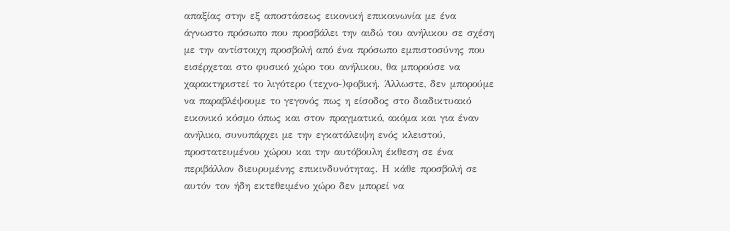απαξίας στην εξ αποστάσεως εικονική επικοινωνία με ένα άγνωστο πρόσωπο που προσβάλει την αιδώ του ανήλικου σε σχέση με την αντίστοιχη προσβολή από ένα πρόσωπο εμπιστοσύνης που εισέρχεται στο φυσικό χώρο του ανήλικου, θα μπορούσε να χαρακτηριστεί το λιγότερο (τεχνο-)φοβική. Άλλωστε, δεν μπορούμε να παραβλέψουμε το γεγονός πως η είσοδος στο διαδικτυακό εικονικό κόσμο όπως και στον πραγματικό, ακόμα και για έναν ανήλικο, συνυπάρχει με την εγκατάλειψη ενός κλειστού, προστατευμένου χώρου και την αυτόβουλη έκθεση σε ένα περιβάλλον διευρυμένης επικινδυνότητας. Η κάθε προσβολή σε αυτόν τον ήδη εκτεθειμένο χώρο δεν μπορεί να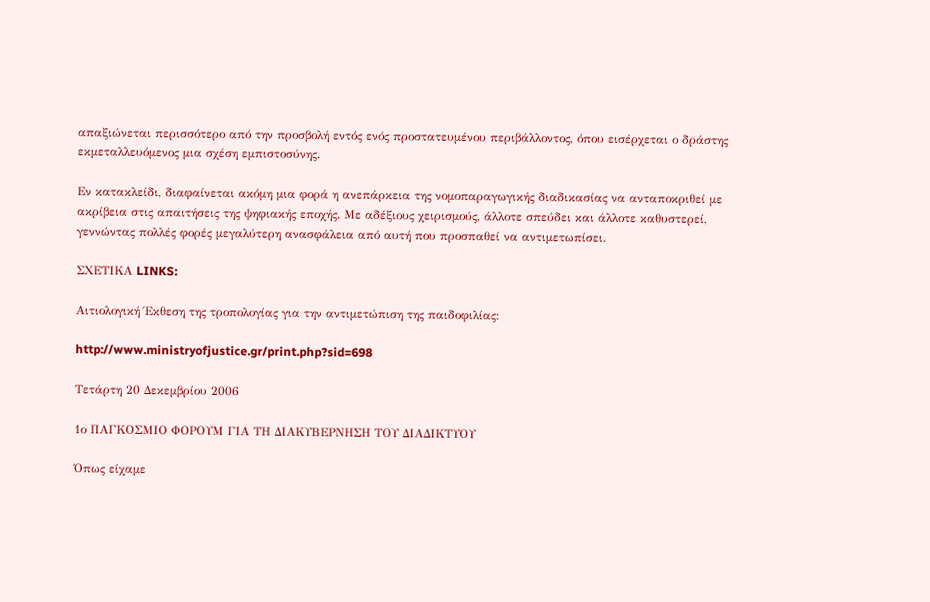απαξιώνεται περισσότερο από την προσβολή εντός ενός προστατευμένου περιβάλλοντος, όπου εισέρχεται ο δράστης εκμεταλλευόμενος μια σχέση εμπιστοσύνης.

Εν κατακλείδι, διαφαίνεται ακόμη μια φορά η ανεπάρκεια της νομοπαραγωγικής διαδικασίας να ανταποκριθεί με ακρίβεια στις απαιτήσεις της ψηφιακής εποχής. Με αδέξιους χειρισμούς, άλλοτε σπεύδει και άλλοτε καθυστερεί, γεννώντας πολλές φορές μεγαλύτερη ανασφάλεια από αυτή που προσπαθεί να αντιμετωπίσει.

ΣΧΕΤΙΚΑ LINKS:

Αιτιολογική Έκθεση της τροπολογίας για την αντιμετώπιση της παιδοφιλίας:

http://www.ministryofjustice.gr/print.php?sid=698

Τετάρτη 20 Δεκεμβρίου 2006

1ο ΠΑΓΚΟΣΜΙΟ ΦΟΡΟΥΜ ΓΙΑ ΤΗ ΔΙΑΚΥΒΕΡΝΗΣΗ ΤΟΥ ΔΙΑΔΙΚΤΥΟΥ

Όπως είχαμε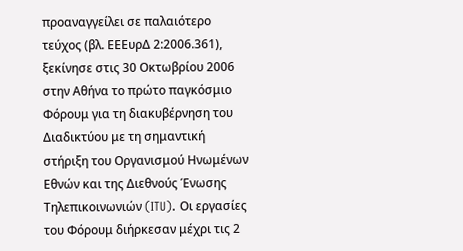προαναγγείλει σε παλαιότερο τεύχος (βλ. ΕΕΕυρΔ 2:2006.361), ξεκίνησε στις 30 Οκτωβρίου 2006 στην Αθήνα το πρώτο παγκόσμιο Φόρουμ για τη διακυβέρνηση του Διαδικτύου με τη σημαντική στήριξη του Οργανισμού Ηνωμένων Εθνών και της Διεθνούς Ένωσης Τηλεπικοινωνιών (ITU). Οι εργασίες του Φόρουμ διήρκεσαν μέχρι τις 2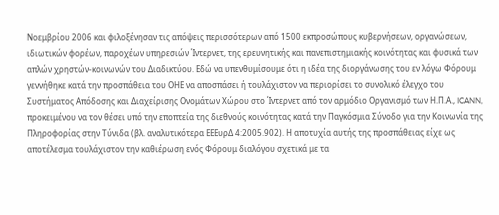Νοεμβρίου 2006 και φιλοξένησαν τις απόψεις περισσότερων από 1500 εκπροσώπους κυβερνήσεων, οργανώσεων, ιδιωτικών φορέων, παροχέων υπηρεσιών Ίντερνετ, της ερευνητικής και πανεπιστημιακής κοινότητας και φυσικά των απλών χρηστών-κοινωνών του Διαδικτύου. Εδώ να υπενθυμίσουμε ότι η ιδέα της διοργάνωσης του εν λόγω Φόρουμ γεννήθηκε κατά την προσπάθεια του ΟΗΕ να αποσπάσει ή τουλάχιστον να περιορίσει το συνολικό έλεγχο του Συστήματος Απόδοσης και Διαχείρισης Ονομάτων Χώρου στο Ίντερνετ από τον αρμόδιο Οργανισμό των Η.Π.Α., ICANN, προκειμένου να τον θέσει υπό την εποπτεία της διεθνούς κοινότητας κατά την Παγκόσμια Σύνοδο για την Κοινωνία της Πληροφορίας στην Τύνιδα (βλ. αναλυτικότερα ΕΕΕυρΔ 4:2005.902). Η αποτυχία αυτής της προσπάθειας είχε ως αποτέλεσμα τουλάχιστον την καθιέρωση ενός Φόρουμ διαλόγου σχετικά με τα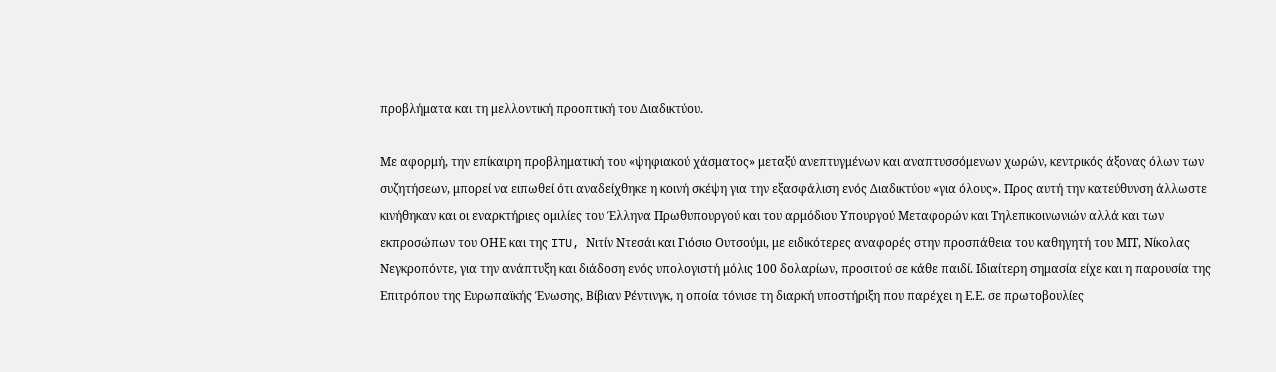προβλήματα και τη μελλοντική προοπτική του Διαδικτύου.

Με αφορμή, την επίκαιρη προβληματική του «ψηφιακού χάσματος» μεταξύ ανεπτυγμένων και αναπτυσσόμενων χωρών, κεντρικός άξονας όλων των συζητήσεων, μπορεί να ειπωθεί ότι αναδείχθηκε η κοινή σκέψη για την εξασφάλιση ενός Διαδικτύου «για όλους». Προς αυτή την κατεύθυνση άλλωστε κινήθηκαν και οι εναρκτήριες ομιλίες του Έλληνα Πρωθυπουργού και του αρμόδιου Υπουργού Μεταφορών και Τηλεπικοινωνιών αλλά και των εκπροσώπων του ΟΗΕ και της ITU, Νιτίν Ντεσάι και Γιόσιο Ουτσούμι, με ειδικότερες αναφορές στην προσπάθεια του καθηγητή του ΜΙΤ, Νίκολας Νεγκροπόντε, για την ανάπτυξη και διάδοση ενός υπολογιστή μόλις 100 δολαρίων, προσιτού σε κάθε παιδί. Ιδιαίτερη σημασία είχε και η παρουσία της Επιτρόπου της Ευρωπαϊκής Ένωσης, Βίβιαν Ρέντινγκ, η οποία τόνισε τη διαρκή υποστήριξη που παρέχει η Ε.Ε. σε πρωτοβουλίες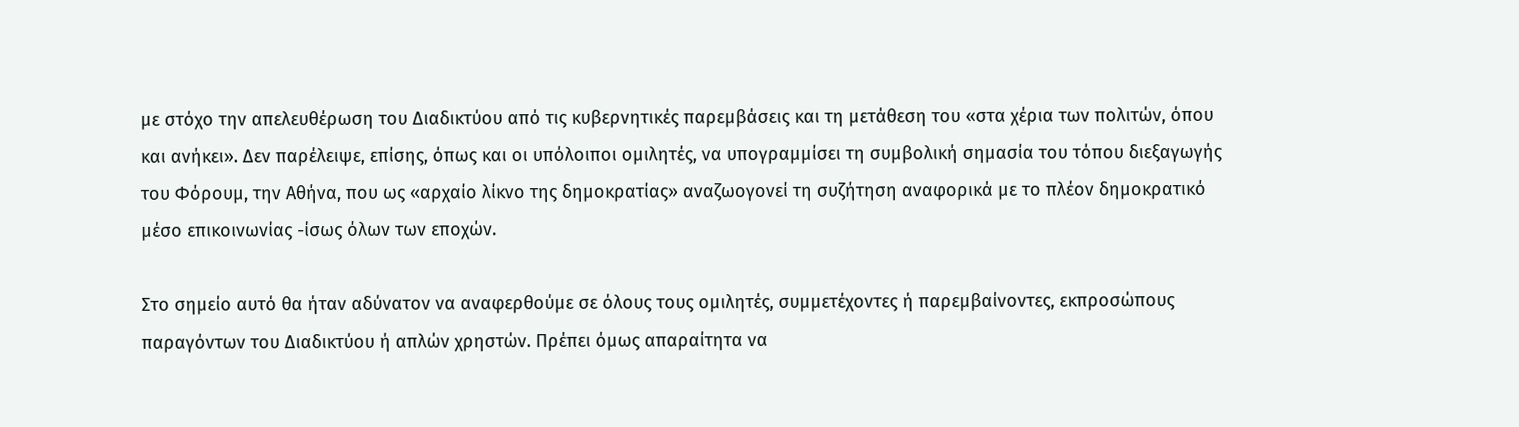με στόχο την απελευθέρωση του Διαδικτύου από τις κυβερνητικές παρεμβάσεις και τη μετάθεση του «στα χέρια των πολιτών, όπου και ανήκει». Δεν παρέλειψε, επίσης, όπως και οι υπόλοιποι ομιλητές, να υπογραμμίσει τη συμβολική σημασία του τόπου διεξαγωγής του Φόρουμ, την Αθήνα, που ως «αρχαίο λίκνο της δημοκρατίας» αναζωογονεί τη συζήτηση αναφορικά με το πλέον δημοκρατικό μέσο επικοινωνίας -ίσως όλων των εποχών.

Στο σημείο αυτό θα ήταν αδύνατον να αναφερθούμε σε όλους τους ομιλητές, συμμετέχοντες ή παρεμβαίνοντες, εκπροσώπους παραγόντων του Διαδικτύου ή απλών χρηστών. Πρέπει όμως απαραίτητα να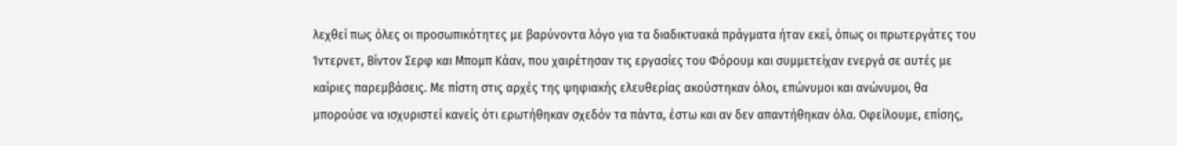λεχθεί πως όλες οι προσωπικότητες με βαρύνοντα λόγο για τα διαδικτυακά πράγματα ήταν εκεί, όπως οι πρωτεργάτες του Ίντερνετ, Βίντον Σερφ και Μπομπ Κάαν, που χαιρέτησαν τις εργασίες του Φόρουμ και συμμετείχαν ενεργά σε αυτές με καίριες παρεμβάσεις. Με πίστη στις αρχές της ψηφιακής ελευθερίας ακούστηκαν όλοι, επώνυμοι και ανώνυμοι, θα μπορούσε να ισχυριστεί κανείς ότι ερωτήθηκαν σχεδόν τα πάντα, έστω και αν δεν απαντήθηκαν όλα. Οφείλουμε, επίσης,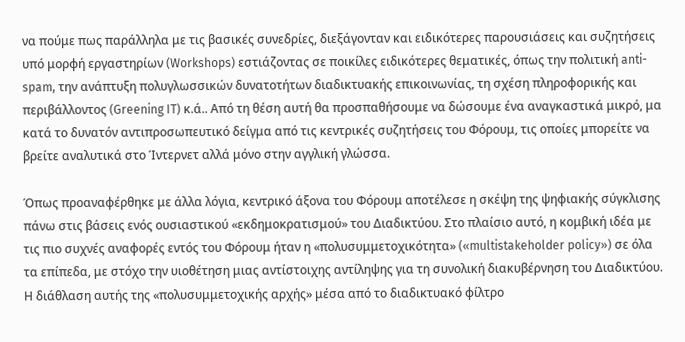να πούμε πως παράλληλα με τις βασικές συνεδρίες, διεξάγονταν και ειδικότερες παρουσιάσεις και συζητήσεις υπό μορφή εργαστηρίων (Workshops) εστιάζοντας σε ποικίλες ειδικότερες θεματικές, όπως την πολιτική anti-spam, την ανάπτυξη πολυγλωσσικών δυνατοτήτων διαδικτυακής επικοινωνίας, τη σχέση πληροφορικής και περιβάλλοντος (Greening IT) κ.ά.. Από τη θέση αυτή θα προσπαθήσουμε να δώσουμε ένα αναγκαστικά μικρό, μα κατά το δυνατόν αντιπροσωπευτικό δείγμα από τις κεντρικές συζητήσεις του Φόρουμ, τις οποίες μπορείτε να βρείτε αναλυτικά στο Ίντερνετ αλλά μόνο στην αγγλική γλώσσα.

Όπως προαναφέρθηκε με άλλα λόγια, κεντρικό άξονα του Φόρουμ αποτέλεσε η σκέψη της ψηφιακής σύγκλισης πάνω στις βάσεις ενός ουσιαστικού «εκδημοκρατισμού» του Διαδικτύου. Στο πλαίσιο αυτό, η κομβική ιδέα με τις πιο συχνές αναφορές εντός του Φόρουμ ήταν η «πολυσυμμετοχικότητα» («multistakeholder policy») σε όλα τα επίπεδα, με στόχο την υιοθέτηση μιας αντίστοιχης αντίληψης για τη συνολική διακυβέρνηση του Διαδικτύου. Η διάθλαση αυτής της «πολυσυμμετοχικής αρχής» μέσα από το διαδικτυακό φίλτρο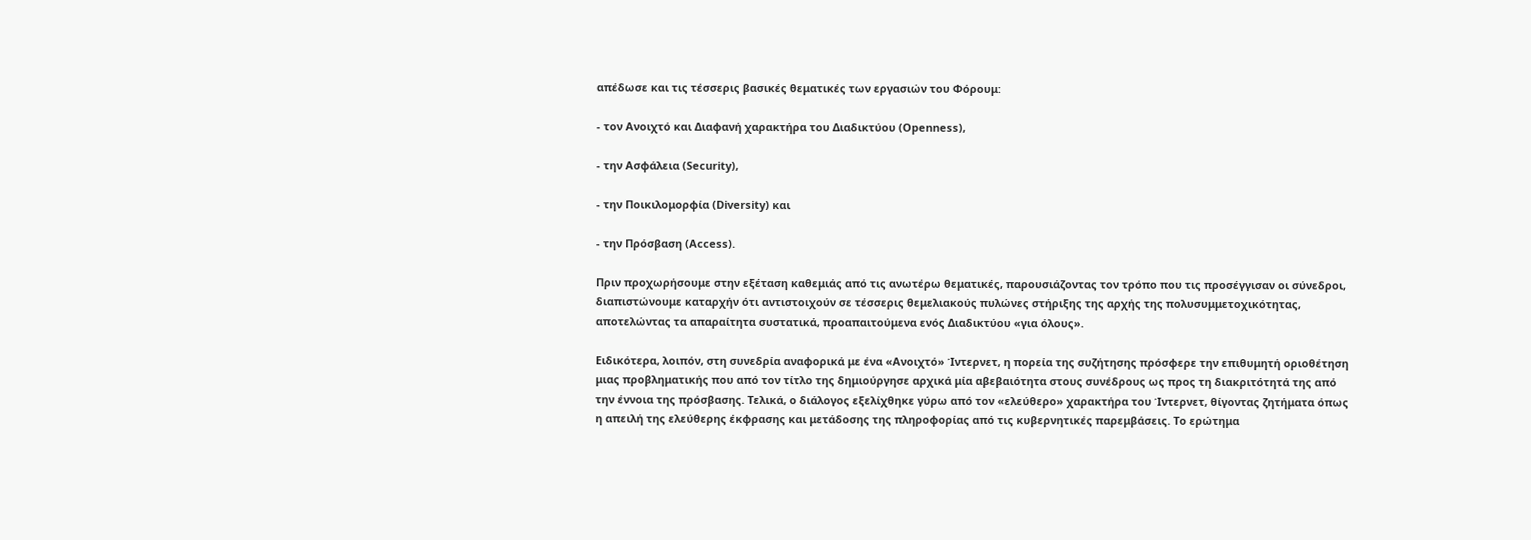απέδωσε και τις τέσσερις βασικές θεματικές των εργασιών του Φόρουμ:

- τον Ανοιχτό και Διαφανή χαρακτήρα του Διαδικτύου (Openness),

- την Ασφάλεια (Security),

- την Ποικιλομορφία (Diversity) και

- την Πρόσβαση (Access).

Πριν προχωρήσουμε στην εξέταση καθεμιάς από τις ανωτέρω θεματικές, παρουσιάζοντας τον τρόπο που τις προσέγγισαν οι σύνεδροι, διαπιστώνουμε καταρχήν ότι αντιστοιχούν σε τέσσερις θεμελιακούς πυλώνες στήριξης της αρχής της πολυσυμμετοχικότητας, αποτελώντας τα απαραίτητα συστατικά, προαπαιτούμενα ενός Διαδικτύου «για όλους».

Ειδικότερα, λοιπόν, στη συνεδρία αναφορικά με ένα «Ανοιχτό» Ίντερνετ, η πορεία της συζήτησης πρόσφερε την επιθυμητή οριοθέτηση μιας προβληματικής που από τον τίτλο της δημιούργησε αρχικά μία αβεβαιότητα στους συνέδρους ως προς τη διακριτότητά της από την έννοια της πρόσβασης. Τελικά, ο διάλογος εξελίχθηκε γύρω από τον «ελεύθερο» χαρακτήρα του Ίντερνετ, θίγοντας ζητήματα όπως η απειλή της ελεύθερης έκφρασης και μετάδοσης της πληροφορίας από τις κυβερνητικές παρεμβάσεις. Το ερώτημα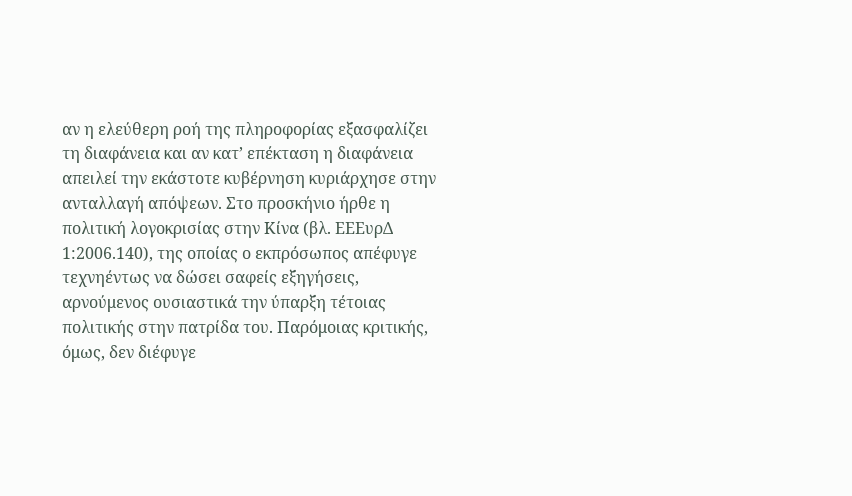αν η ελεύθερη ροή της πληροφορίας εξασφαλίζει τη διαφάνεια και αν κατ’ επέκταση η διαφάνεια απειλεί την εκάστοτε κυβέρνηση κυριάρχησε στην ανταλλαγή απόψεων. Στο προσκήνιο ήρθε η πολιτική λογοκρισίας στην Κίνα (βλ. ΕΕΕυρΔ 1:2006.140), της οποίας ο εκπρόσωπος απέφυγε τεχνηέντως να δώσει σαφείς εξηγήσεις, αρνούμενος ουσιαστικά την ύπαρξη τέτοιας πολιτικής στην πατρίδα του. Παρόμοιας κριτικής, όμως, δεν διέφυγε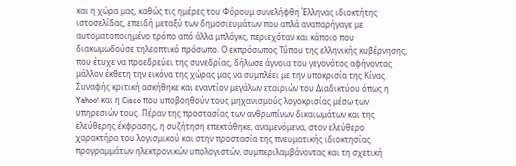και η χώρα μας, καθώς τις ημέρες του Φόρουμ συνελήφθη Έλληνας ιδιοκτήτης ιστοσελίδας, επειδή μεταξύ των δημοσιευμάτων που απλά αναπαρήγαγε με αυτοματοποιημένο τρόπο από άλλα μπλόγκς, περιεχόταν και κάποιο που διακωμωδούσε τηλεοπτικό πρόσωπο. Ο εκπρόσωπος Τύπου της ελληνικής κυβέρνησης, που έτυχε να προεδρεύει της συνεδρίας, δήλωσε άγνοια του γεγονότος αφήνοντας μάλλον έκθετη την εικόνα της χώρας μας να συμπλέει με την υποκρισία της Κίνας. Συναφής κριτική ασκήθηκε και εναντίον μεγάλων εταιριών του Διαδικτύου όπως η Yahoo! και η Cisco που υποβοηθούν τους μηχανισμούς λογοκρισίας μέσω των υπηρεσιών τους. Πέραν της προστασίας των ανθρωπίνων δικαιωμάτων και της ελεύθερης έκφρασης, η συζήτηση επεκτάθηκε, αναμενόμενα, στον ελεύθερο χαρακτήρα του λογισμικού και στην προστασία της πνευματικής ιδιοκτησίας προγραμμάτων ηλεκτρονικών υπολογιστών, συμπεριλαμβάνοντας και τη σχετική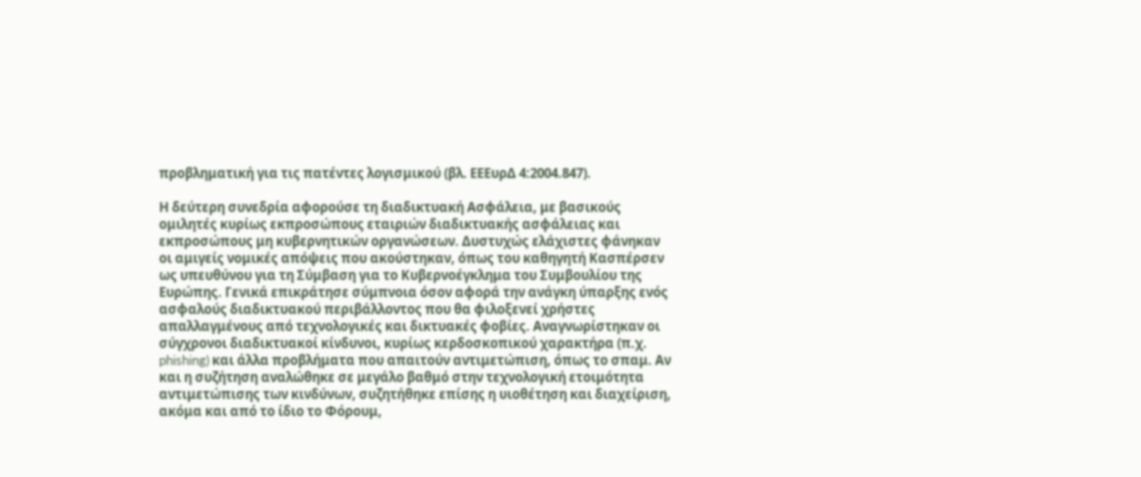προβληματική για τις πατέντες λογισμικού (βλ. ΕΕΕυρΔ 4:2004.847).

Η δεύτερη συνεδρία αφορούσε τη διαδικτυακή Ασφάλεια, με βασικούς ομιλητές κυρίως εκπροσώπους εταιριών διαδικτυακής ασφάλειας και εκπροσώπους μη κυβερνητικών οργανώσεων. Δυστυχώς ελάχιστες φάνηκαν οι αμιγείς νομικές απόψεις που ακούστηκαν, όπως του καθηγητή Κασπέρσεν ως υπευθύνου για τη Σύμβαση για το Κυβερνοέγκλημα του Συμβουλίου της Ευρώπης. Γενικά επικράτησε σύμπνοια όσον αφορά την ανάγκη ύπαρξης ενός ασφαλούς διαδικτυακού περιβάλλοντος που θα φιλοξενεί χρήστες απαλλαγμένους από τεχνολογικές και δικτυακές φοβίες. Αναγνωρίστηκαν οι σύγχρονοι διαδικτυακοί κίνδυνοι, κυρίως κερδοσκοπικού χαρακτήρα (π.χ. phishing) και άλλα προβλήματα που απαιτούν αντιμετώπιση, όπως το σπαμ. Αν και η συζήτηση αναλώθηκε σε μεγάλο βαθμό στην τεχνολογική ετοιμότητα αντιμετώπισης των κινδύνων, συζητήθηκε επίσης η υιοθέτηση και διαχείριση, ακόμα και από το ίδιο το Φόρουμ,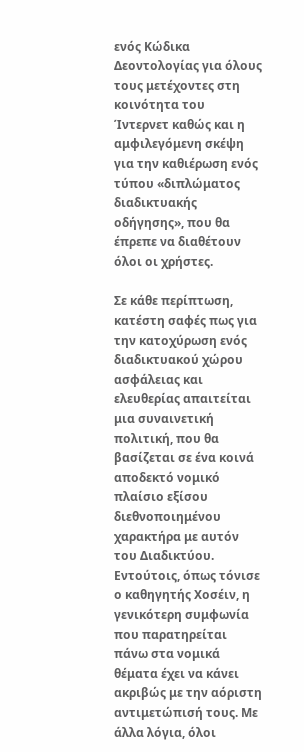ενός Κώδικα Δεοντολογίας για όλους τους μετέχοντες στη κοινότητα του Ίντερνετ καθώς και η αμφιλεγόμενη σκέψη για την καθιέρωση ενός τύπου «διπλώματος διαδικτυακής οδήγησης», που θα έπρεπε να διαθέτουν όλοι οι χρήστες.

Σε κάθε περίπτωση, κατέστη σαφές πως για την κατοχύρωση ενός διαδικτυακού χώρου ασφάλειας και ελευθερίας απαιτείται μια συναινετική πολιτική, που θα βασίζεται σε ένα κοινά αποδεκτό νομικό πλαίσιο εξίσου διεθνοποιημένου χαρακτήρα με αυτόν του Διαδικτύου. Εντούτοις, όπως τόνισε ο καθηγητής Χοσέιν, η γενικότερη συμφωνία που παρατηρείται πάνω στα νομικά θέματα έχει να κάνει ακριβώς με την αόριστη αντιμετώπισή τους. Με άλλα λόγια, όλοι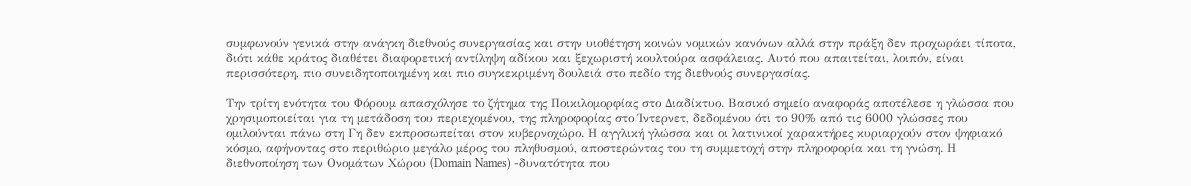συμφωνούν γενικά στην ανάγκη διεθνούς συνεργασίας και στην υιοθέτηση κοινών νομικών κανόνων αλλά στην πράξη δεν προχωράει τίποτα, διότι κάθε κράτος διαθέτει διαφορετική αντίληψη αδίκου και ξεχωριστή κουλτούρα ασφάλειας. Αυτό που απαιτείται, λοιπόν, είναι περισσότερη, πιο συνειδητοποιημένη και πιο συγκεκριμένη δουλειά στο πεδίο της διεθνούς συνεργασίας.

Την τρίτη ενότητα του Φόρουμ απασχόλησε το ζήτημα της Ποικιλομορφίας στο Διαδίκτυο. Βασικό σημείο αναφοράς αποτέλεσε η γλώσσα που χρησιμοποιείται για τη μετάδοση του περιεχομένου, της πληροφορίας στο Ίντερνετ, δεδομένου ότι το 90% από τις 6000 γλώσσες που ομιλούνται πάνω στη Γη δεν εκπροσωπείται στον κυβερνοχώρο. Η αγγλική γλώσσα και οι λατινικοί χαρακτήρες κυριαρχούν στον ψηφιακό κόσμο, αφήνοντας στο περιθώριο μεγάλο μέρος του πληθυσμού, αποστερώντας του τη συμμετοχή στην πληροφορία και τη γνώση. Η διεθνοποίηση των Ονομάτων Χώρου (Domain Names) -δυνατότητα που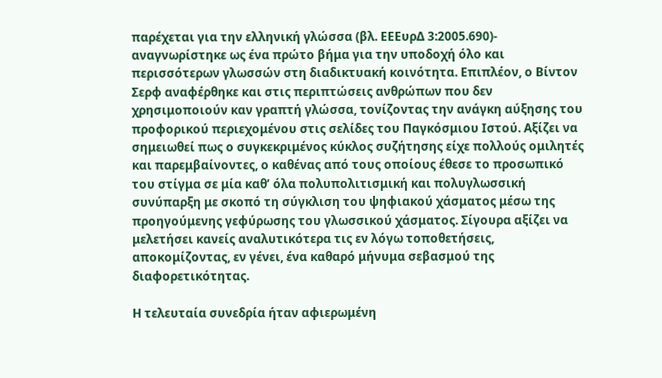παρέχεται για την ελληνική γλώσσα (βλ. ΕΕΕυρΔ 3:2005.690)- αναγνωρίστηκε ως ένα πρώτο βήμα για την υποδοχή όλο και περισσότερων γλωσσών στη διαδικτυακή κοινότητα. Επιπλέον, ο Βίντον Σερφ αναφέρθηκε και στις περιπτώσεις ανθρώπων που δεν χρησιμοποιούν καν γραπτή γλώσσα, τονίζοντας την ανάγκη αύξησης του προφορικού περιεχομένου στις σελίδες του Παγκόσμιου Ιστού. Αξίζει να σημειωθεί πως ο συγκεκριμένος κύκλος συζήτησης είχε πολλούς ομιλητές και παρεμβαίνοντες, ο καθένας από τους οποίους έθεσε το προσωπικό του στίγμα σε μία καθ’ όλα πολυπολιτισμική και πολυγλωσσική συνύπαρξη με σκοπό τη σύγκλιση του ψηφιακού χάσματος μέσω της προηγούμενης γεφύρωσης του γλωσσικού χάσματος. Σίγουρα αξίζει να μελετήσει κανείς αναλυτικότερα τις εν λόγω τοποθετήσεις, αποκομίζοντας, εν γένει, ένα καθαρό μήνυμα σεβασμού της διαφορετικότητας.

Η τελευταία συνεδρία ήταν αφιερωμένη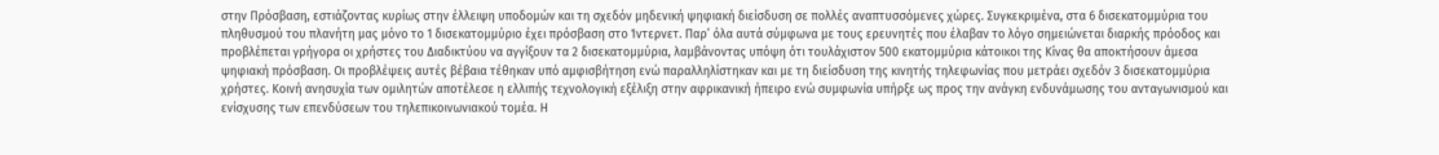στην Πρόσβαση, εστιάζοντας κυρίως στην έλλειψη υποδομών και τη σχεδόν μηδενική ψηφιακή διείσδυση σε πολλές αναπτυσσόμενες χώρες. Συγκεκριμένα, στα 6 δισεκατομμύρια του πληθυσμού του πλανήτη μας μόνο το 1 δισεκατομμύριο έχει πρόσβαση στο Ίντερνετ. Παρ’ όλα αυτά σύμφωνα με τους ερευνητές που έλαβαν το λόγο σημειώνεται διαρκής πρόοδος και προβλέπεται γρήγορα οι χρήστες του Διαδικτύου να αγγίξουν τα 2 δισεκατομμύρια, λαμβάνοντας υπόψη ότι τουλάχιστον 500 εκατομμύρια κάτοικοι της Κίνας θα αποκτήσουν άμεσα ψηφιακή πρόσβαση. Οι προβλέψεις αυτές βέβαια τέθηκαν υπό αμφισβήτηση ενώ παραλληλίστηκαν και με τη διείσδυση της κινητής τηλεφωνίας που μετράει σχεδόν 3 δισεκατομμύρια χρήστες. Κοινή ανησυχία των ομιλητών αποτέλεσε η ελλιπής τεχνολογική εξέλιξη στην αφρικανική ήπειρο ενώ συμφωνία υπήρξε ως προς την ανάγκη ενδυνάμωσης του ανταγωνισμού και ενίσχυσης των επενδύσεων του τηλεπικοινωνιακού τομέα. Η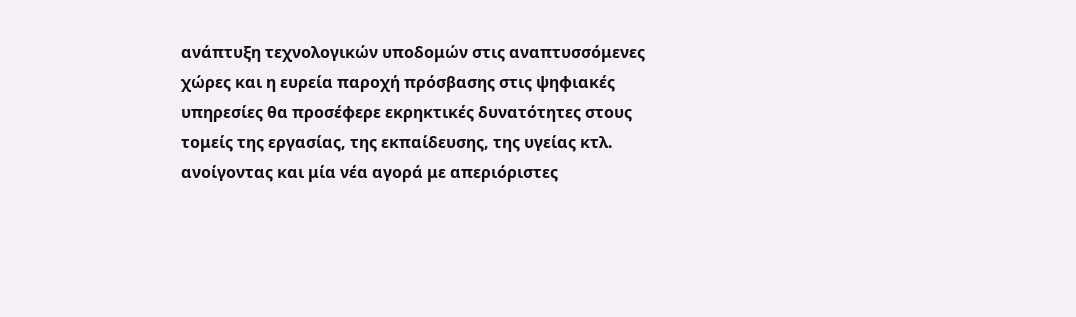ανάπτυξη τεχνολογικών υποδομών στις αναπτυσσόμενες χώρες και η ευρεία παροχή πρόσβασης στις ψηφιακές υπηρεσίες θα προσέφερε εκρηκτικές δυνατότητες στους τομείς της εργασίας, της εκπαίδευσης, της υγείας κτλ. ανοίγοντας και μία νέα αγορά με απεριόριστες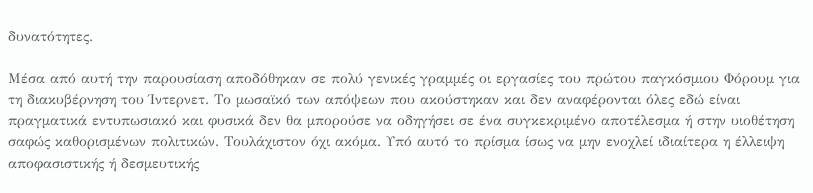δυνατότητες.

Μέσα από αυτή την παρουσίαση αποδόθηκαν σε πολύ γενικές γραμμές οι εργασίες του πρώτου παγκόσμιου Φόρουμ για τη διακυβέρνηση του Ίντερνετ. Το μωσαϊκό των απόψεων που ακούστηκαν και δεν αναφέρονται όλες εδώ είναι πραγματικά εντυπωσιακό και φυσικά δεν θα μπορούσε να οδηγήσει σε ένα συγκεκριμένο αποτέλεσμα ή στην υιοθέτηση σαφώς καθορισμένων πολιτικών. Τουλάχιστον όχι ακόμα. Υπό αυτό το πρίσμα ίσως να μην ενοχλεί ιδιαίτερα η έλλειψη αποφασιστικής ή δεσμευτικής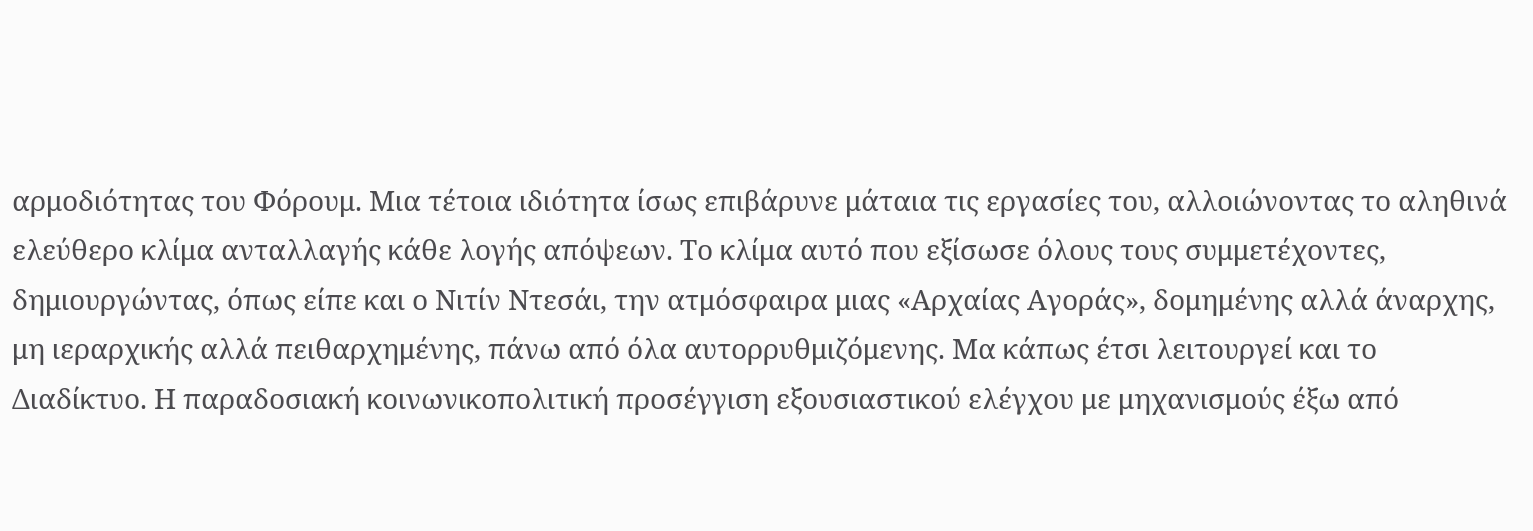αρμοδιότητας του Φόρουμ. Μια τέτοια ιδιότητα ίσως επιβάρυνε μάταια τις εργασίες του, αλλοιώνοντας το αληθινά ελεύθερο κλίμα ανταλλαγής κάθε λογής απόψεων. Το κλίμα αυτό που εξίσωσε όλους τους συμμετέχοντες, δημιουργώντας, όπως είπε και ο Νιτίν Ντεσάι, την ατμόσφαιρα μιας «Αρχαίας Αγοράς», δομημένης αλλά άναρχης, μη ιεραρχικής αλλά πειθαρχημένης, πάνω από όλα αυτορρυθμιζόμενης. Μα κάπως έτσι λειτουργεί και το Διαδίκτυο. Η παραδοσιακή κοινωνικοπολιτική προσέγγιση εξουσιαστικού ελέγχου με μηχανισμούς έξω από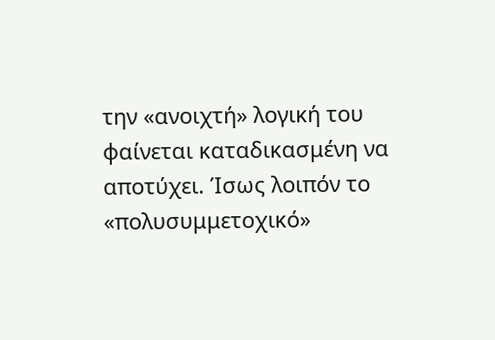την «ανοιχτή» λογική του φαίνεται καταδικασμένη να αποτύχει. Ίσως λοιπόν το «πολυσυμμετοχικό»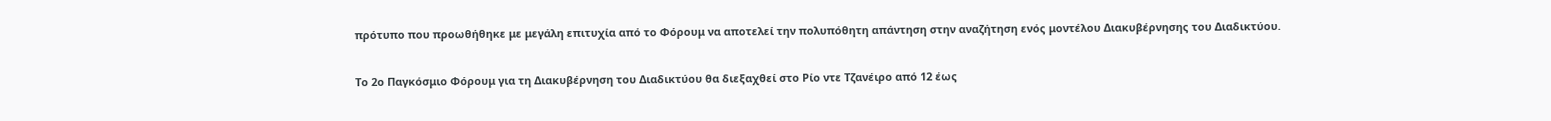πρότυπο που προωθήθηκε με μεγάλη επιτυχία από το Φόρουμ να αποτελεί την πολυπόθητη απάντηση στην αναζήτηση ενός μοντέλου Διακυβέρνησης του Διαδικτύου.

Το 2ο Παγκόσμιο Φόρουμ για τη Διακυβέρνηση του Διαδικτύου θα διεξαχθεί στο Ρίο ντε Τζανέιρο από 12 έως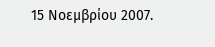15 Νοεμβρίου 2007.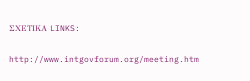ΣΧΕΤΙΚΑ LINKS:

http://www.intgovforum.org/meeting.htm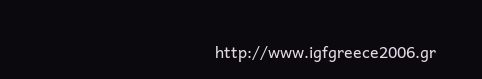http://www.igfgreece2006.gr